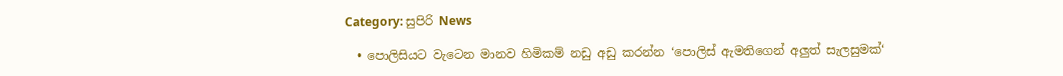Category: සුපිරි News

  • පොලිසියට වැටෙන මානව හිමිකම් නඩු අඩු කරන්න ‘පොලිස් ඇමතිගෙන් අලුත් සැලසුමක්‘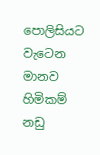පොලිසියට වැටෙන මානව හිමිකම් නඩු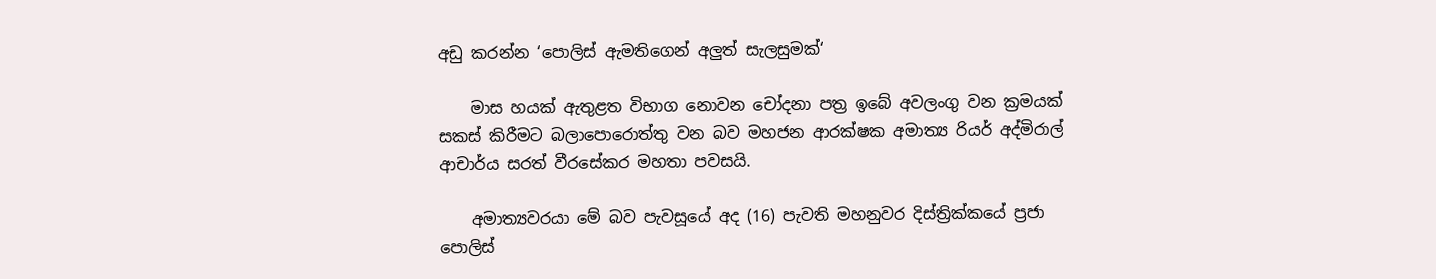අඩු කරන්න ‘පොලිස් ඇමතිගෙන් අලුත් සැලසුමක්‘

    මාස හයක් ඇතුළත විභාග නොවන චෝදනා පත්‍ර ඉබේ අවලංගු වන ක්‍රමයක් සකස් කිරීමට බලාපොරොත්තු වන බව මහජන ආරක්ෂක අමාත්‍ය රියර් අද්මිරාල් ආචාර්ය සරත් වීරසේකර මහතා පවසයි.

    අමාත්‍යවරයා මේ බව පැවසූයේ අද (16) පැවති මහනුවර දිස්ත්‍රික්කයේ ප්‍රජා පොලිස්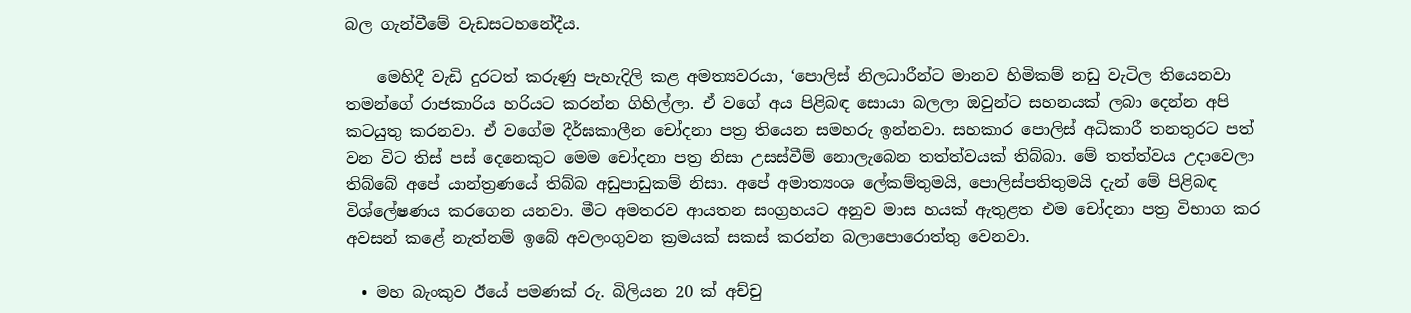බල ගැන්වීමේ වැඩසටහනේදීය.

    මෙහිදී වැඩි දුරටත් කරුණු පැහැදිලි කළ අමත්‍යවරයා, ‘පොලිස් නිලධාරීන්ට මානව හිමිකම් නඩු වැටිල තියෙනවා තමන්ගේ රාජකාරිය හරියට කරන්න ගිහිල්ලා. ඒ වගේ අය පිළිබඳ සොයා බලලා ඔවුන්ට සහනයක් ලබා දෙන්න අපි කටයුතු කරනවා. ඒ වගේම දීර්ඝකාලීන චෝදනා පත්‍ර තියෙන සමහරු ඉන්නවා. සහකාර පොලිස් අධිකාරී තනතුරට පත් වන විට තිස් පස් දෙනෙකුට මෙම චෝදනා පත්‍ර නිසා උසස්වීම් නොලැබෙන තත්ත්වයක් තිබ්බා. මේ තත්ත්වය උදාවෙලා තිබ්බේ අපේ යාන්ත්‍රණයේ තිබ්බ අඩුපාඩුකම් නිසා. අපේ අමාත්‍යංශ ලේකම්තුමයි, පොලිස්පතිතුමයි දැන් මේ පිළිබඳ විශ්ලේෂණය කරගෙන යනවා. මීට අමතරව ආයතන සංග්‍රහයට අනුව මාස හයක් ඇතුළත එම චෝදනා පත්‍ර විභාග කර අවසන් කළේ නැත්නම් ඉබේ අවලංගුවන ක්‍රමයක් සකස් කරන්න බලාපොරොත්තු වෙනවා.

  • මහ බැංකුව ඊයේ පමණක් රු. බිලියන 20 ක් අච්චු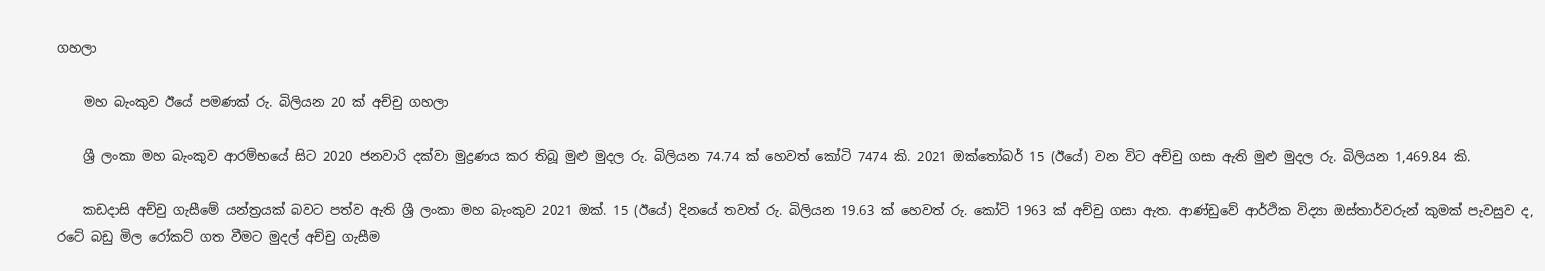ගහලා

    මහ බැංකුව ඊයේ පමණක් රු. බිලියන 20 ක් අච්චු ගහලා

    ශ්‍රී ලංකා මහ බැංකුව ආරම්භයේ සිට 2020 ජනවාරි දක්වා මුද්‍රණය කර තිබූ මුළු මුදල රු. බිලියන 74.74 ක් හෙවත් කෝටි 7474 කි. 2021 ඔක්තෝබර් 15 (ඊයේ) වන විට අච්චු ගසා ඇති මුළු මුදල රු. බිලියන 1,469.84 කි.

    කඩදාසි අච්චු ගැසීමේ යන්ත්‍රයක් බවට පත්ව ඇති ශ්‍රී ලංකා මහ බැංකුව 2021 ඔක්. 15 (ඊයේ) දිනයේ තවත් රු. බිලියන 19.63 ක් හෙවත් රු. කෝටි 1963 ක් අච්චු ගසා ඇත. ආණ්ඩුවේ ආර්ථික විද්‍යා ඔස්තාර්වරුන් කුමක් පැවසුව ද, රටේ බඩු මිල රෝකට් ගත වීමට මුදල් අච්චු ගැසීම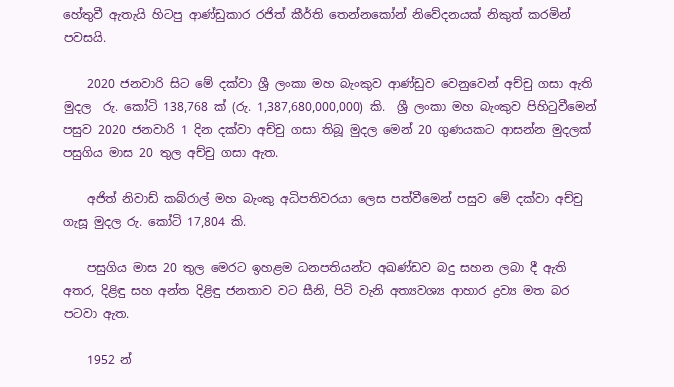හේතුවී ඇතැයි හිටපු ආණ්ඩුකාර රජිත් කීර්ති තෙන්නකෝන් නිවේදනයක් නිකුත් කරමින් පවසයි.

    2020 ජනවාරි සිට මේ දක්වා ශ්‍රී ලංකා මහ බැංකුව ආණ්ඩුව වෙනුවෙන් අච්චු ගසා ඇති මුදල  රු. කෝටි 138,768 ක් (රු. 1,387,680,000,000) කි.  ශ්‍රී ලංකා මහ බැංකුව පිහිටුවීමෙන් පසුව 2020 ජනවාරි 1 දින දක්වා අච්චු ගසා තිබූ මුදල මෙන් 20 ගුණයකට ආසන්න මුදලක් පසුගිය මාස 20 තුල අච්චු ගසා ඇත.

    අජිත් නිවාඩ් කබ්රාල් මහ බැංකු අධිපතිවරයා ලෙස පත්වීමෙන් පසුව මේ දක්වා අච්චු ගැසූ මුදල රු. කෝටි 17,804 කි.

    පසුගිය මාස 20 තුල මෙරට ඉහළම ධනපතියන්ට අඛණ්ඩව බදු සහන ලබා දී ඇති අතර, දිළිඳු සහ අන්ත දිළිඳු ජනතාව වට සීනි, පිටි වැනි අත්‍යවශ්‍ය ආහාර ද්‍රව්‍ය මත බර පටවා ඇත.

    1952 න්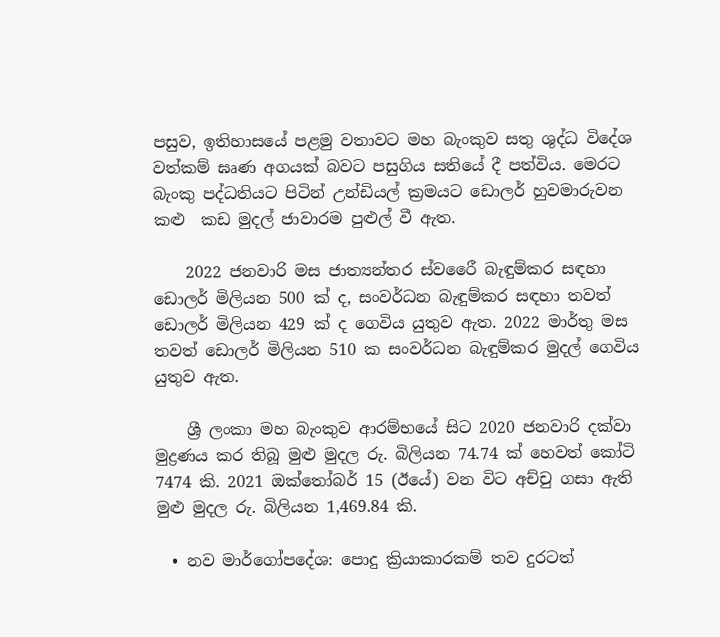පසුව, ඉතිහාසයේ පළමු වතාවට මහ බැංකුව සතු ශුද්ධ විදේශ වත්කම් ඝෘණ අගයක් බවට පසුගිය සතියේ දී පත්විය. මෙරට බැංකු පද්ධතියට පිටින් උන්ඩියල් ක්‍රමයට ඩොලර් හුවමාරුවන කළු  කඩ මුදල් ජාවාරම පුළුල් වී ඇත.

    2022 ජනවාරි මස ජාත්‍යන්තර ස්වරෛී බැඳුම්කර සඳහා ඩොලර් මිලියන 500 ක් ද, සංවර්ධන බැඳුම්කර සඳහා තවත් ඩොලර් මිලියන 429 ක් ද ගෙවිය යුතුව ඇත. 2022 මාර්තු මස තවත් ඩොලර් මිලියන 510 ක සංවර්ධන බැඳුම්කර මුදල් ගෙවිය යුතුව ඇත.

    ශ්‍රී ලංකා මහ බැංකුව ආරම්භයේ සිට 2020 ජනවාරි දක්වා මුද්‍රණය කර තිබූ මුළු මුදල රු. බිලියන 74.74 ක් හෙවත් කෝටි 7474 කි. 2021 ඔක්තෝබර් 15 (ඊයේ) වන විට අච්චු ගසා ඇති මුළු මුදල රු. බිලියන 1,469.84 කි.

  • නව මාර්ගෝපදේශ: පොදු ක්‍රියාකාරකම් තව දුරටත්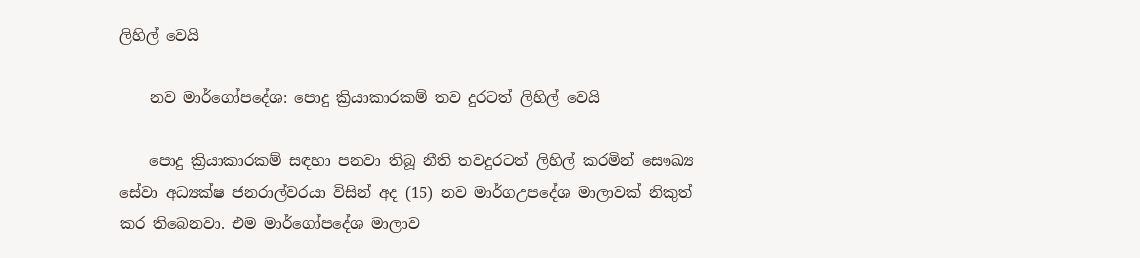ලිහිල් වෙයි

    නව මාර්ගෝපදේශ: පොදු ක්‍රියාකාරකම් තව දුරටත් ලිහිල් වෙයි

    පොදු ක්‍රියාකාරකම් සඳහා පනවා තිබූ නීති තවදුරටත් ලිහිල් කරමින් සෞඛ්‍ය සේවා අධ්‍යක්ෂ ජනරාල්වරයා විසින් අද (15) නව මාර්ගඋපදේශ මාලාවක් නිකුත් කර තිබෙනවා. එම මාර්ගෝපදේශ මාලාව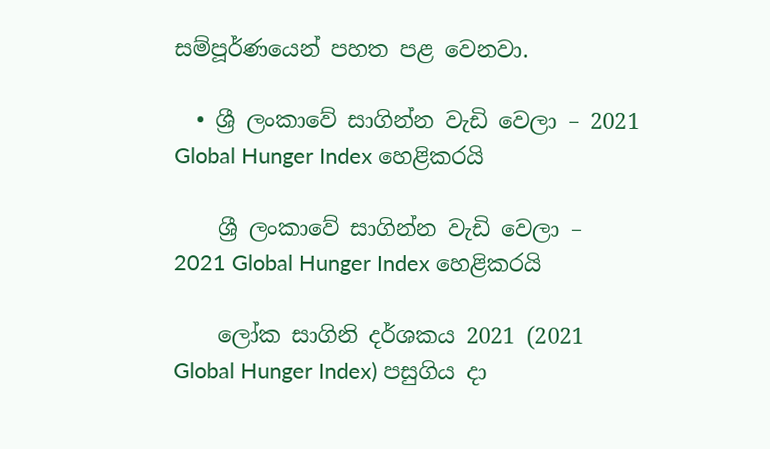සම්පූර්ණයෙන් පහත පළ වෙනවා.

  • ශ්‍රී ලංකාවේ සාගින්න වැඩි වෙලා – 2021 Global Hunger Index හෙළිකරයි

    ශ්‍රී ලංකාවේ සාගින්න වැඩි වෙලා – 2021 Global Hunger Index හෙළිකරයි

    ලෝක සාගිනි දර්ශකය 2021 (2021 Global Hunger Index) පසුගිය දා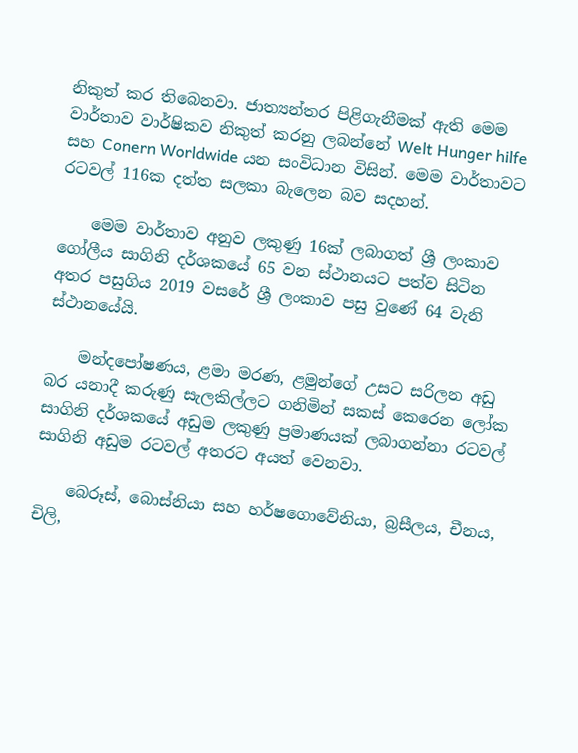නිකුත් කර තිබෙනවා. ජාත්‍යන්තර පිළිගැනීමක් ඇති මෙම වාර්තාව වාර්ෂිකව නිකුත් කරනු ලබන්නේ Welt Hunger hilfe සහ Conern Worldwide යන සංවිධාන විසින්. මෙම වාර්තාවට රටවල් 116ක දත්ත සලකා බැලෙන බව සදහන්.

    මෙම වාර්තාව අනුව ලකුණු 16ක් ලබාගත් ශ්‍රී ලංකාව ගෝලීය සාගිනි දර්ශකයේ 65 වන ස්ථානයට පත්ව සිටින අතර පසුගිය 2019 වසරේ ශ්‍රී ලංකාව පසු වුණේ 64 වැනි ස්ථානයේයි.

    මන්දපෝෂණය, ළමා මරණ, ළමුන්ගේ උසට සරිලන අඩු බර යනාදී කරුණු සැලකිල්ලට ගනිමින් සකස් කෙරෙන ලෝක සාගිනි දර්ශකයේ අඩුම ලකුණු ප්‍රමාණයක් ලබාගන්නා රටවල් සාගිනි අඩුම රටවල් අතරට අයත් වෙනවා.

    බෙරූස්, බොස්නියා සහ හර්ෂගොවේනියා, බ්‍රසීලය, චීනය, චිලි,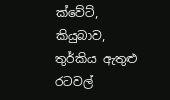ක්වේට්, කියුබාව, තුර්කිය ඇතුළු රටවල්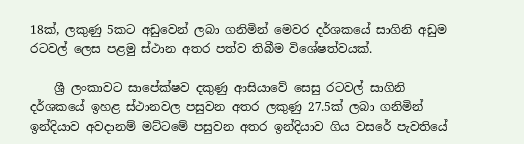18ක්, ලකුණු 5කට අඩුවෙන් ලබා ගනිමින් මෙවර දර්ශකයේ සාගිනි අඩුම රටවල් ලෙස පළමු ස්ථාන අතර පත්ව තිබීම විශේෂත්වයක්.

    ශ්‍රී ලංකාවට සාපේක්ෂව දකුණු ආසියාවේ සෙසු රටවල් සාගිනි දර්ශකයේ ඉහළ ස්ථානවල පසුවන අතර ලකුණු 27.5ක් ලබා ගනිමින් ඉන්දියාව අවදානම් මට්ටමේ පසුවන අතර ඉන්දියාව ගිය වසරේ පැවතියේ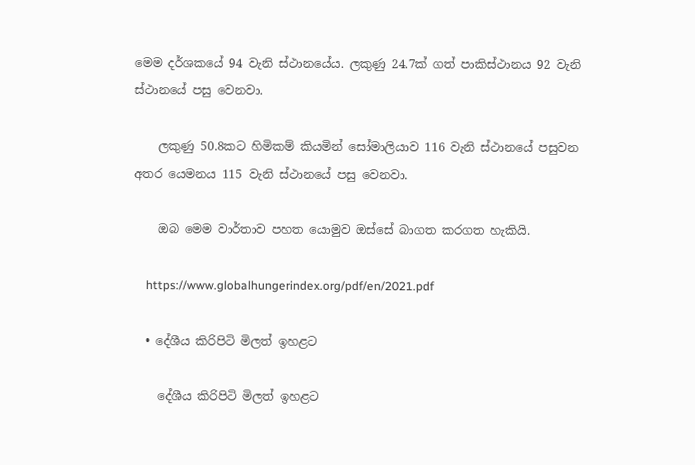මෙම දර්ශකයේ 94 වැනි ස්ථානයේය. ලකුණු 24.7ක් ගත් පාකිස්ථානය 92 වැනි ස්ථානයේ පසු වෙනවා.

    ලකුණු 50.8කට හිමිකම් කියමින් සෝමාලියාව 116 වැනි ස්ථානයේ පසුවන අතර යෙමනය 115 වැනි ස්ථානයේ පසු වෙනවා.

    ඔබ මෙම වාර්තාව පහත යොමුව ඔස්සේ බාගත කරගත හැකියි.

    https://www.globalhungerindex.org/pdf/en/2021.pdf

  • දේශීය කිරිපිටි මිලත් ඉහළට

    දේශීය කිරිපිටි මිලත් ඉහළට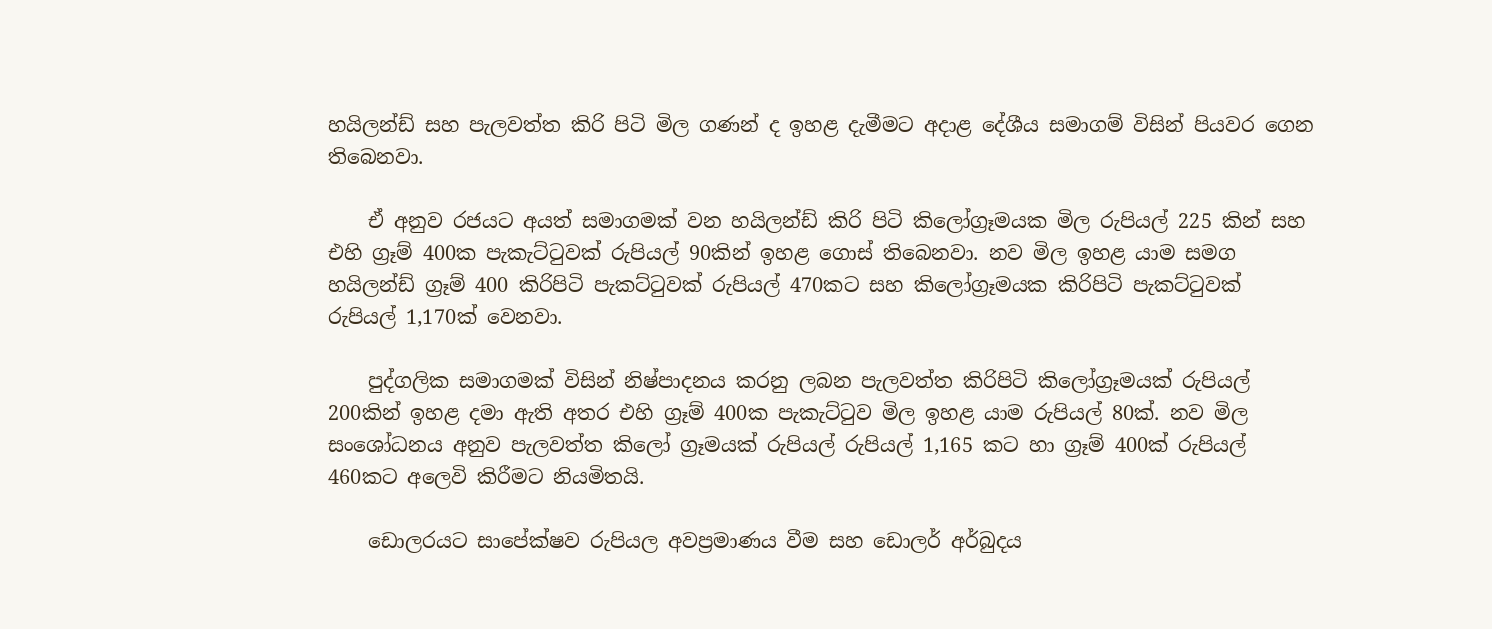හයිලන්ඩ් සහ පැලවත්ත කිරි පිටි මිල ගණන් ද ඉහළ දැමීමට අදාළ දේශීය සමාගම් විසින් පියවර ගෙන තිබෙනවා.

    ඒ අනුව රජයට අයත් සමාගමක් වන හයිලන්ඩ් කිරි පිටි කිලෝග්‍රෑමයක මිල රුපියල් 225 කින් සහ එහි ග්‍රෑම් 400ක පැකැට්ටුවක් රුපියල් 90කින් ඉහළ ගොස් තිබෙනවා. නව මිල ඉහළ යාම සමග හයිලන්ඩ් ග්‍රෑම් 400 කිරිපිටි පැකට්ටුවක් රුපියල් 470කට සහ කිලෝග්‍රෑමයක කිරිපිටි පැකට්ටුවක් රුපියල් 1,170ක් වෙනවා.

    පුද්ගලික සමාගමක් විසින් නිෂ්පාදනය කරනු ලබන පැලවත්ත කිරිපිටි කිලෝග්‍රෑමයක් රුපියල් 200කින් ඉහළ දමා ඇති අතර එහි ග්‍රෑම් 400ක පැකැට්ටුව මිල ඉහළ යාම රුපියල් 80ක්. නව මිල සංශෝධනය අනුව පැලවත්ත කිලෝ ග්‍රෑමයක් රුපියල් රුපියල් 1,165 කට හා ග්‍රෑම් 400ක් රුපියල් 460කට අලෙවි කිරීමට නියමිතයි.

    ඩොලරයට සාපේක්ෂව රුපියල අවප්‍රමාණය වීම සහ ඩොලර් අර්බුදය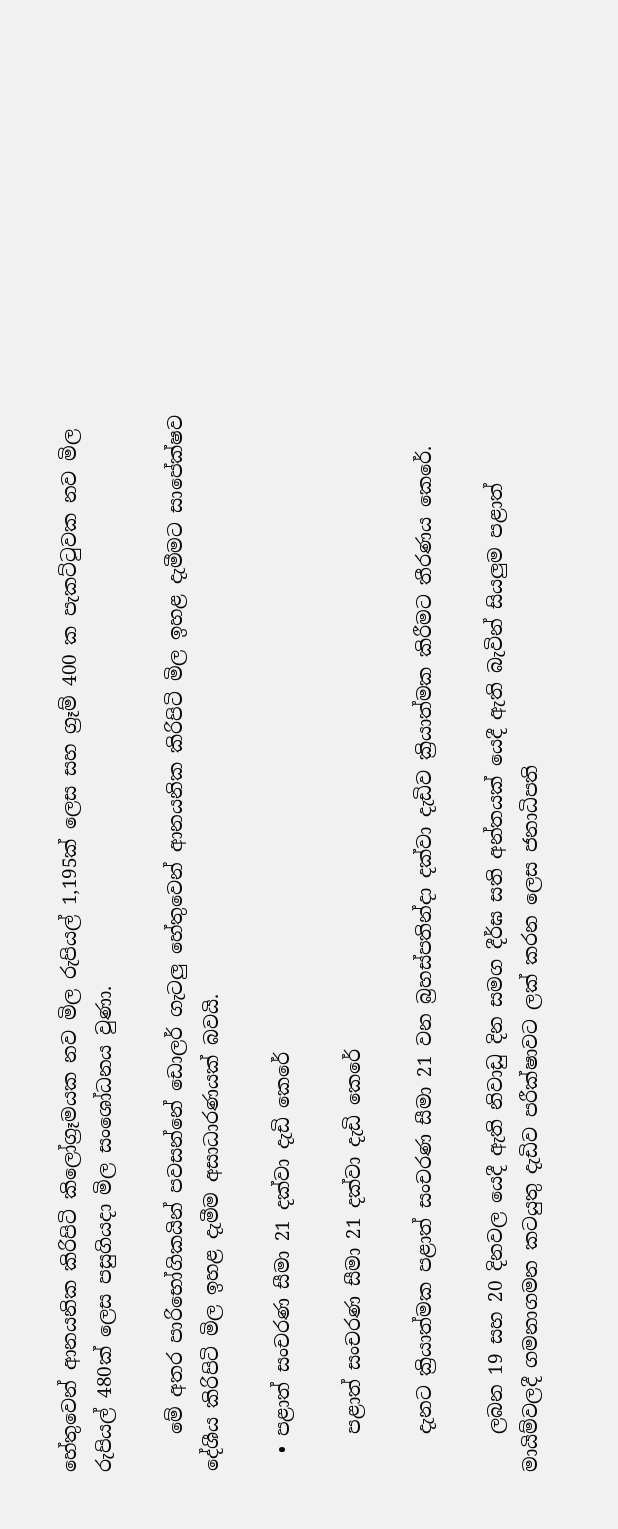හේතුවෙන් ආනයනික කිරිපිටි කිලෝග්‍රෑමයක නව මිල රුපියල් 1,195ක් ලෙස සහ ග්‍රෑම් 400 ක පැකට්ටුවක නව මිල රුපියල් 480ක් ලෙස පසුගියදා මිල සංශෝධනය වුණා.

    මේ අතර පාරිභෝගිකයින් පවසන්නේ ඩොලර් ගැටලු හේතුවෙන් ආනයනික කිරිපිටි මිල ඉහළ දැමීමට සාපේක්ෂව දේශීය කිරිපිටි මිල ඉහළ දැමීම අසාධාරණයක් බවයි.

  • පළාත් සංචරණ සීමා 21 දක්වා දැඩි කෙරේ

    පළාත් සංචරණ සීමා 21 දක්වා දැඩි කෙරේ

    දැනට ක්‍රියාත්මක පළාත් සංචරණ සීමා 21 වන බ්‍රහස්පතින්දා දක්වා දැඩිව ක්‍රියාත්මක කිරීමට තීරණය කෙරේ.

    ලබන 19 සහ 20 දිනවල යෙදී ඇති නිවාඩු දින සමග දීර්ඝ සති අන්තයක් යෙදී ඇති බැවින් සියලුම පළාත් මායිම්වලදී ගමනාගමන කටයුතු දැඩිව පරීක්ෂාවට ලක් කරන ලෙස ජනාධිපති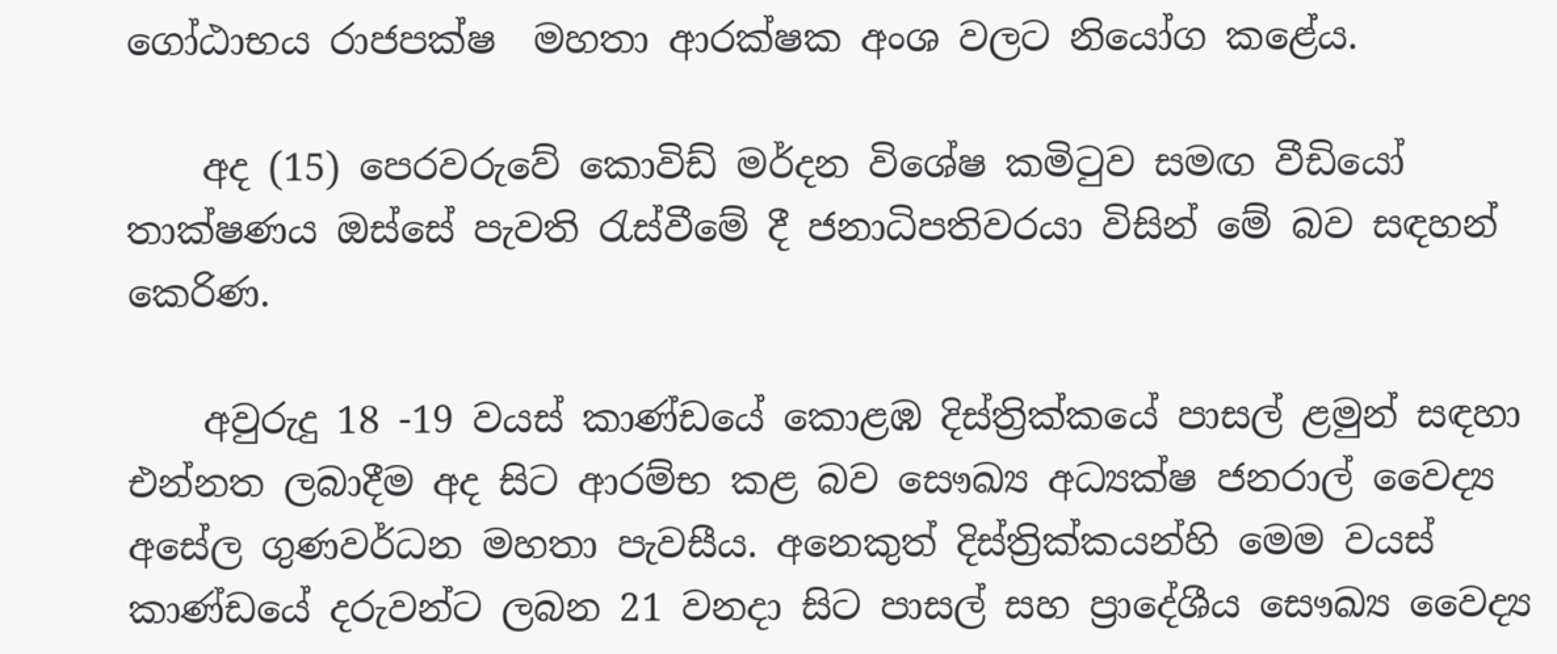ගෝඨාභය රාජපක්ෂ  මහතා ආරක්ෂක අංශ වලට නියෝග කළේය.

    අද (15) පෙරවරුවේ කොවිඩ් මර්දන විශේෂ කමිටුව සමඟ වීඩියෝ තාක්ෂණය ඔස්සේ පැවති රැස්වීමේ දී ජනාධිපතිවරයා විසින් මේ බව සඳහන් කෙරිණ.

    අවුරුදු 18 -19 වයස් කාණ්ඩයේ කොළඹ දිස්ත්‍රික්කයේ පාසල් ළමුන් සඳහා එන්නත ලබාදීම අද සිට ආරම්භ කළ බව සෞඛ්‍ය අධ්‍යක්ෂ ජනරාල් වෛද්‍ය අසේල ගුණවර්ධන මහතා පැවසීය. අනෙකුත් දිස්ත්‍රික්කයන්හි මෙම වයස් කාණ්ඩයේ දරුවන්ට ලබන 21 වනදා සිට පාසල් සහ ප්‍රාදේශීය සෞඛ්‍ය වෛද්‍ය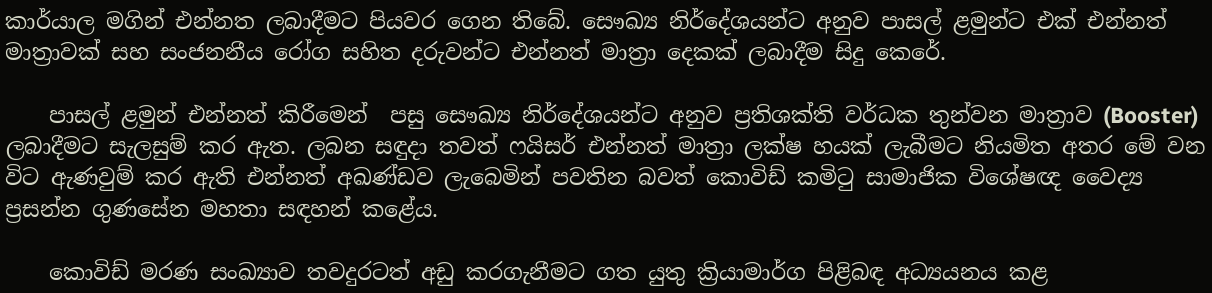කාර්යාල මගින් එන්නත ලබාදීමට පියවර ගෙන තිබේ. සෞඛ්‍ය නිර්දේශයන්ට අනුව පාසල් ළමුන්ට එක් එන්නත් මාත්‍රාවක් සහ සංජනනීය රෝග සහිත දරුවන්ට එන්නත් මාත්‍රා දෙකක් ලබාදීම සිදු කෙරේ.

    පාසල් ළමුන් එන්නත් කිරීමෙන්  පසු සෞඛ්‍ය නිර්දේශයන්ට අනුව ප්‍රතිශක්ති වර්ධක තුන්වන මාත්‍රාව (Booster) ලබාදීමට සැලසුම් කර ඇත. ලබන සඳුදා තවත් ෆයිසර් එන්නත් මාත්‍රා ලක්ෂ හයක් ලැබීමට නියමිත අතර මේ වන විට ඇණවුම් කර ඇති එන්නත් අඛණ්ඩව ලැබෙමින් පවතින බවත් කොවිඩ් කමිටු සාමාජික විශේෂඥ වෛද්‍ය ප්‍රසන්න ගුණසේන මහතා සඳහන් කළේය.

    කොවිඩ් මරණ සංඛ්‍යාව තවදුරටත් අඩු කරගැනීමට ගත යුතු ක්‍රියාමාර්ග පිළිබඳ අධ්‍යයනය කළ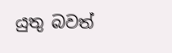යුතු බවත්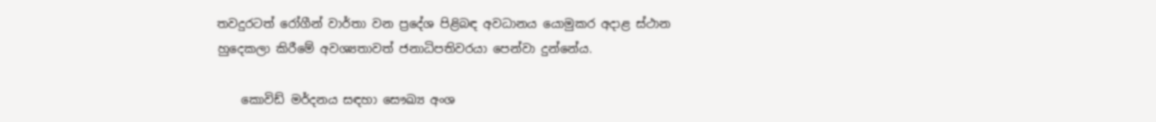තවදුරටත් රෝගීන් වාර්තා වන ප්‍රදේශ පිළිබඳ අවධානය යොමුකර අදාළ ස්ථාන හුදෙකලා කිරීමේ අවශ්‍යතාවත් ජනාධිපතිවරයා පෙන්වා දුන්නේය.

    කොවිඩ් මර්දනය සඳහා සෞඛ්‍ය අංශ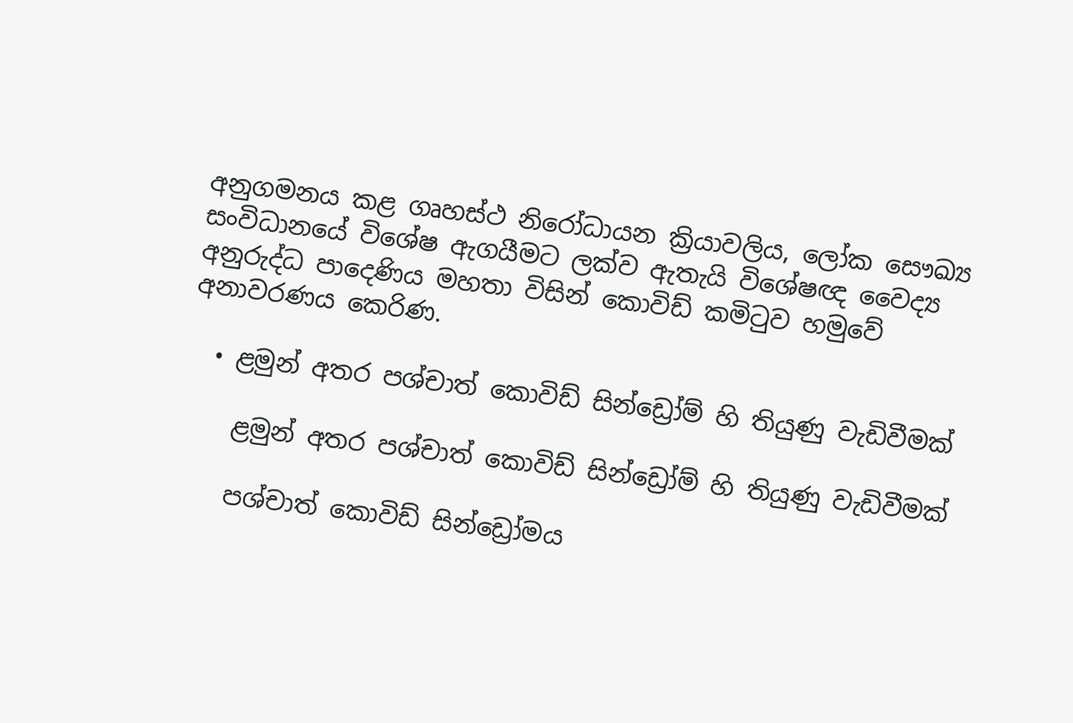අනුගමනය කළ ගෘහස්ථ නිරෝධායන ක්‍රියාවලිය, ලෝක සෞඛ්‍ය සංවිධානයේ විශේෂ ඇගයීමට ලක්ව ඇතැයි විශේෂඥ වෛද්‍ය අනුරුද්ධ පාදෙණිය මහතා විසින් කොවිඩ් කමිටුව හමුවේ අනාවරණය කෙරිණ.

  • ළමුන් අතර පශ්චාත් කොවිඩ් සින්ඩ්‍රෝම් හි තියුණු වැඩිවීමක්

    ළමුන් අතර පශ්චාත් කොවිඩ් සින්ඩ්‍රෝම් හි තියුණු වැඩිවීමක්

    පශ්චාත් කොවිඩ් සින්ඩ්‍රෝමය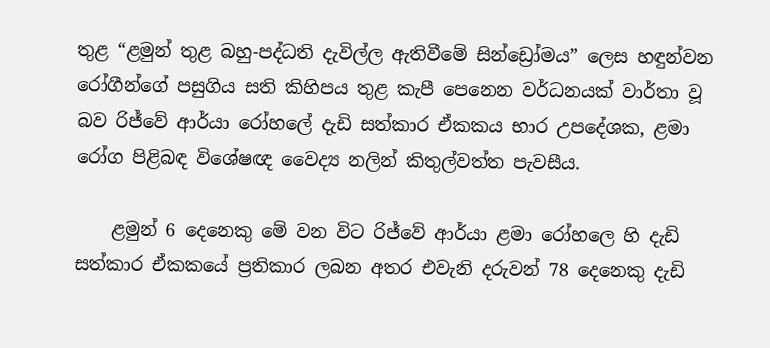තුළ “ළමුන් තුළ බහු-පද්ධති දැවිල්ල ඇතිවීමේ සින්ඩ්‍රෝමය” ලෙස හඳුන්වන රෝගීන්ගේ පසුගිය සති කිහිපය තුළ කැපී පෙනෙන වර්ධනයක් වාර්තා වූ බව රිජ්වේ ආර්යා රෝහලේ දැඩි සත්කාර ඒකකය භාර උපදේශක, ළමා රෝග පිළිබඳ විශේෂඥ වෛද්‍ය නලින් කිතුල්වත්ත පැවසීය.

    ළමුන් 6 දෙනෙකු මේ වන විට රිජ්වේ ආර්යා ළමා රෝහලෙ හි දැඩි සත්කාර ඒකකයේ ප්‍රතිකාර ලබන අතර එවැනි දරුවන් 78 දෙනෙකු දැඩි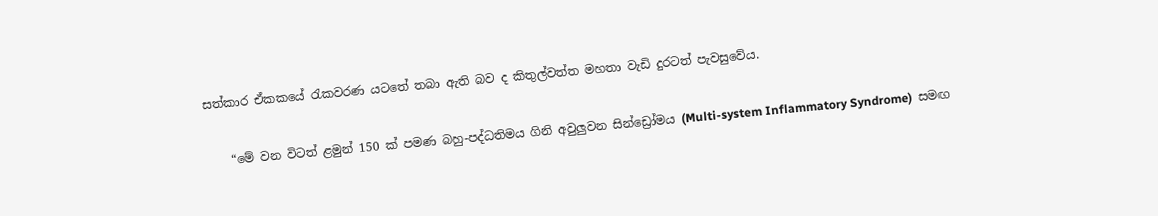සත්කාර ඒකකයේ රැකවරණ යටතේ තබා ඇති බව ද කිතුල්වත්ත මහතා වැඩි දුරටත් පැවසුවේය.

    “මේ වන විටත් ළමුන් 150 ක් පමණ බහු-පද්ධතිමය ගිනි අවුලුවන සින්ඩ්‍රෝමය (Multi-system Inflammatory Syndrome)  සමඟ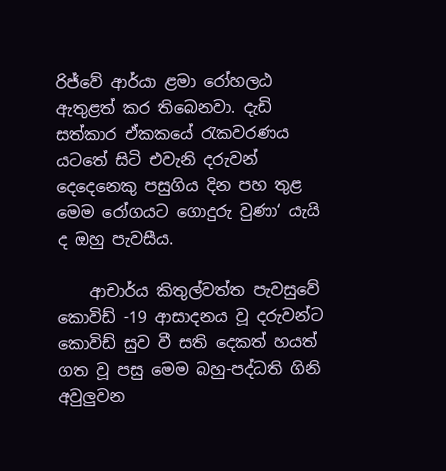රිජ්වේ ආර්යා ළමා රෝහලඨ ඇතුළත් කර තිබෙනවා. දැඩි සත්කාර ඒකකයේ රැකවරණය යටතේ සිටි එවැනි දරුවන් දෙදෙනෙකු පසුගිය දින පහ තුළ මෙම රෝගයට ගොදුරු වුණා‘ යැයි ද ඔහු පැවසීය.

    ආචාර්ය කිතුල්වත්ත පැවසුවේ කොවිඩ් -19 ආසාදනය වූ දරුවන්ට කොවිඩ් සුව වී සති දෙකත් හයත් ගත වූ පසු මෙම බහු-පද්ධති ගිනි අවුලුවන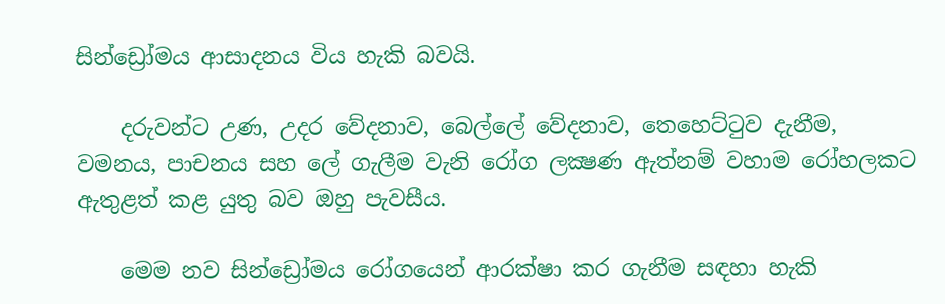සින්ඩ්‍රෝමය ආසාදනය විය හැකි බවයි.

    දරුවන්ට උණ, උදර වේදනාව, බෙල්ලේ වේදනාව, තෙහෙට්ටුව දැනීම, වමනය, පාචනය සහ ලේ ගැලීම වැනි රෝග ලක්‍ෂණ ඇත්නම් වහාම රෝහලකට ඇතුළත් කළ යුතු බව ඔහු පැවසීය.

    මෙම නව සින්ඩ්‍රෝමය රෝගයෙන් ආරක්ෂා කර ගැනීම සඳහා හැකි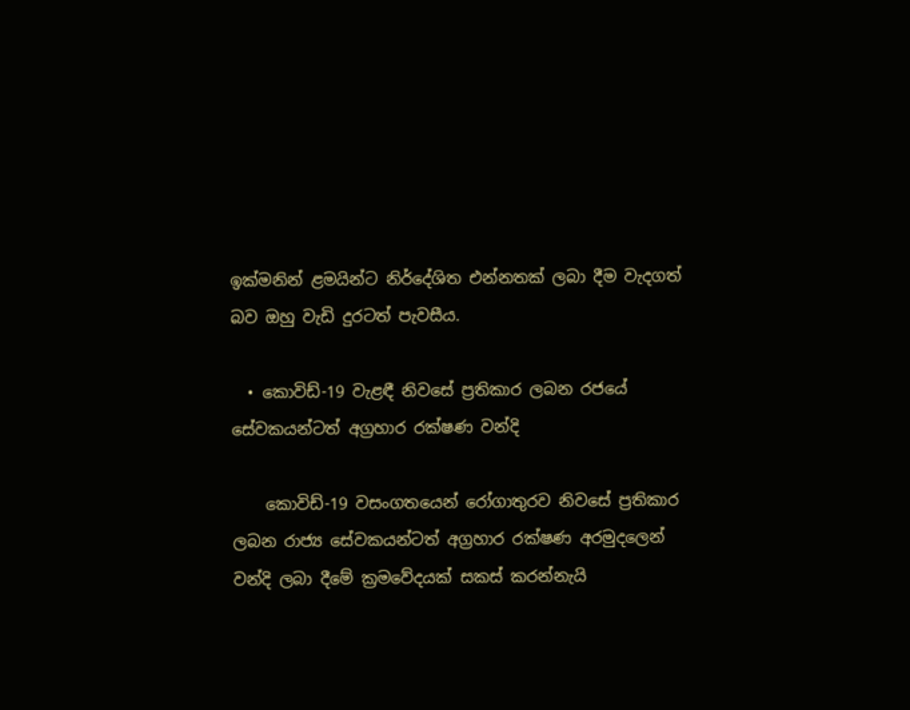ඉක්මනින් ළමයින්ට නිර්දේශිත එන්නතක් ලබා දීම වැදගත් බව ඔහු වැඩි දුරටත් පැවසීය.

  • කොවිඩ්-19 වැළඳී නිවසේ ප්‍රතිකාර ලබන රජයේ සේවකයන්ටත් අග්‍රහාර රක්ෂණ වන්දි

    කොවිඩ්-19 වසංගතයෙන් රෝගාතුරව නිවසේ ප්‍රතිකාර ලබන රාජ්‍ය සේවකයන්ටත් අග්‍රහාර රක්ෂණ අරමුදලෙන් වන්දි ලබා දීමේ ක්‍රමවේදයක් සකස් කරන්නැයි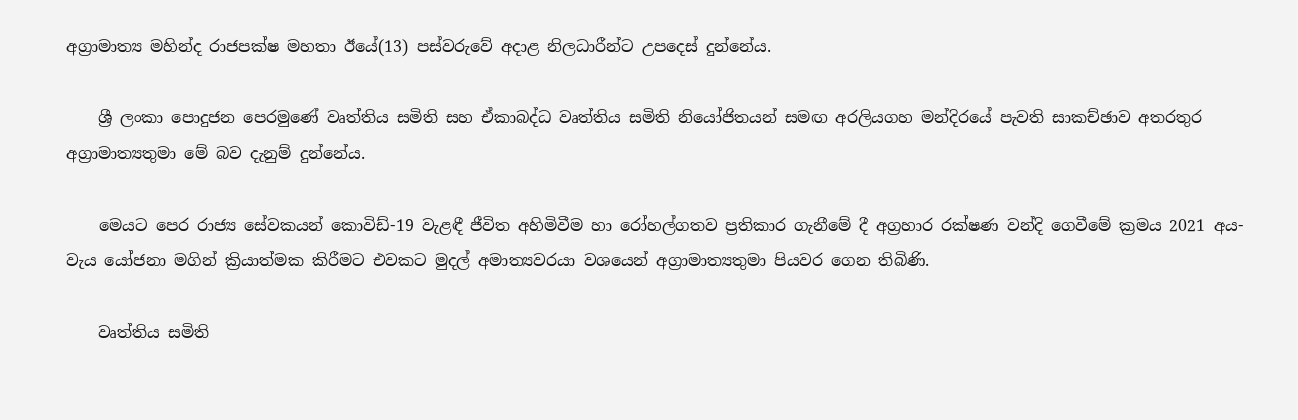අග්‍රාමාත්‍ය මහින්ද රාජපක්ෂ මහතා ඊයේ(13) පස්වරුවේ අදාළ නිලධාරීන්ට උපදෙස් දුන්නේය.

    ශ්‍රී ලංකා පොදුජන පෙරමුණේ වෘත්තිය සමිති සහ ඒකාබද්ධ වෘත්තිය සමිති නියෝජිතයන් සමඟ අරලියගහ මන්දිරයේ පැවති සාකච්ඡාව අතරතුර අග්‍රාමාත්‍යතුමා මේ බව දැනුම් දුන්නේය.

    මෙයට පෙර රාජ්‍ය සේවකයන් කොවිඩ්-19 වැළඳී ජීවිත අහිමිවීම හා රෝහල්ගතව ප්‍රතිකාර ගැනීමේ දී අග්‍රහාර රක්ෂණ වන්දි ගෙවීමේ ක්‍රමය 2021 අය-වැය යෝජනා මගින් ක්‍රියාත්මක කිරීමට එවකට මුදල් අමාත්‍යවරයා වශයෙන් අග්‍රාමාත්‍යතුමා පියවර ගෙන තිබිණි.

    වෘත්තිය සමිති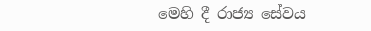මෙහි දී රාජ්‍ය සේවය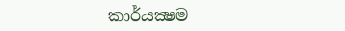කාර්යක්‍ෂම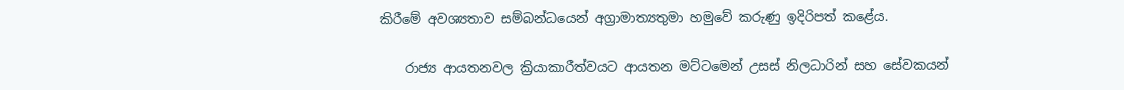කිරීමේ අවශ්‍යතාව සම්බන්ධයෙන් අග්‍රාමාත්‍යතුමා හමුවේ කරුණු ඉදිරිපත් කළේය.

    රාජ්‍ය ආයතනවල ක්‍රියාකාරීත්වයට ආයතන මට්ටමෙන් උසස් නිලධාරින් සහ සේවකයන්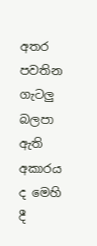අතර  පවතින ගැටලු බලපා ඇති අකාරය ද මෙහි දී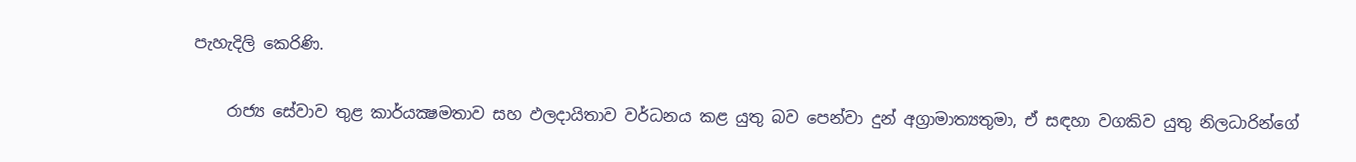පැහැදිලි කෙරිණි.

    රාජ්‍ය සේවාව තුළ කාර්යක්‍ෂමතාව සහ ඵලදායිතාව වර්ධනය කළ යුතු බව පෙන්වා දුන් අග්‍රාමාත්‍යතුමා, ඒ සඳහා වගකිව යුතු නිලධාරින්ගේ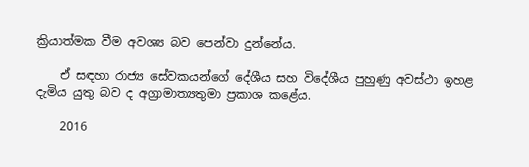ක්‍රියාත්මක වීම අවශ්‍ය බව පෙන්වා දුන්නේය.

    ඒ සඳහා රාජ්‍ය සේවකයන්ගේ දේශීය සහ විදේශීය පුහුණු අවස්ථා ඉහළ දැමිය යුතු බව ද අග්‍රාමාත්‍යතුමා ප්‍රකාශ කළේය.

    2016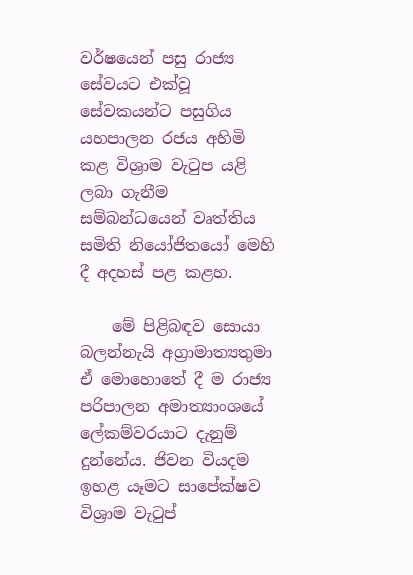වර්ෂයෙන් පසු රාජ්‍ය සේවයට එක්වූ සේවකයන්ට පසුගිය යහපාලන රජය අහිමි කළ විශ්‍රාම වැටුප යළි ලබා ගැනීම සම්බන්ධයෙන් වෘත්තිය සමිති නියෝජිතයෝ මෙහි දී අදහස් පළ කළහ.

    මේ පිළිබඳව සොයා බලන්නැයි අග්‍රාමාත්‍යතුමා ඒ මොහොතේ දී ම රාජ්‍ය පරිපාලන අමාත්‍යාංශයේ ලේකම්වරයාට දැනුම් දුන්නේය. ජිවන වියදම ඉහළ යෑමට සාපේක්ෂව විශ්‍රාම වැටුප්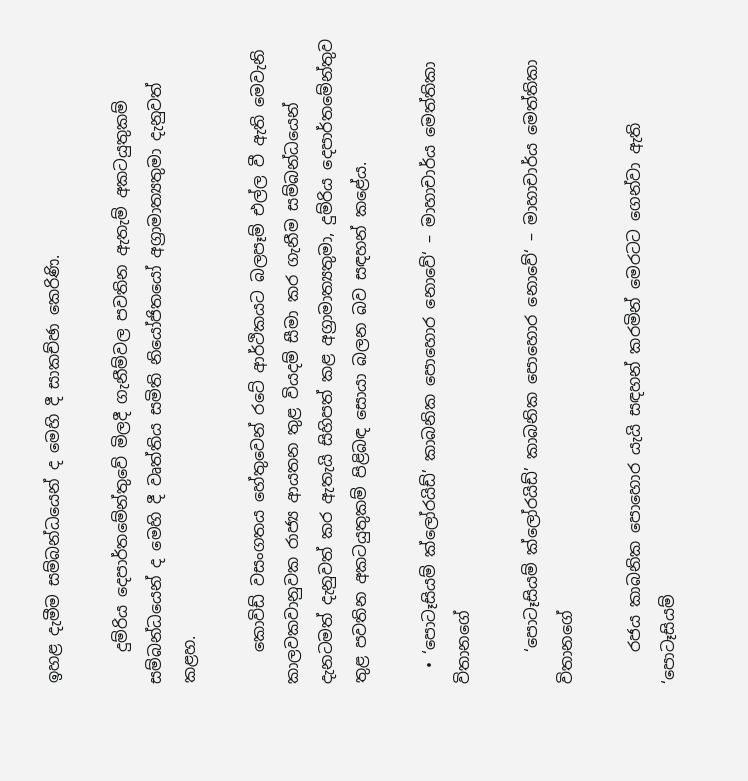ඉහළ දැමීම සම්බන්ධයෙන් ද මෙහි දී සාකච්ඡා කෙරිණි.

    දුම්රිය දෙපාර්තමේන්තුවේ මිලදී ගැනීම්වල පවතින ඇතැම් අකටයුතුකම් සම්බන්ධයෙන් ද මෙහි දී වෘත්තිය සමිති නියෝජිතයෝ අග්‍රාමාත්‍යතුමා දැනුවත් කළහ.

    කොවිඩ් වසංගතය හේතුවෙන් රටේ ආර්ථිකයට බලපෑම් එල්ල වී ඇති මෙවැනි කාලවකවානුවක රාජ්‍ය ආයතන තුළ වියදම් සීමා කර ගැනීම සම්බන්ධයෙන් දැනටමත් දැනුවත් කර ඇතැයි සිහිපත් කළ අග්‍රාමාත්‍යතුමා, දුම්රිය දෙපාර්තමේන්තුව තුළ පවතින අකටයුතුකම් පිළිබඳ සොයා බලන බව සඳහන් කළේය.

  • ‘පොටෑසියම් ක්ලෝරයිඩ්’ කාබනික පොහොර නොවේ‘ – මාහාචාර්ය මෙත්තිකා විතානගේ

    ‘පොටෑසියම් ක්ලෝරයිඩ්’ කාබනික පොහොර නොවේ‘ – මාහාචාර්ය මෙත්තිකා විතානගේ

    රජය කාබනික පොහොර යැයි සඳහන් කරමින් මෙරටට ගෙන්වා ඇති ‘පොටෑසියම්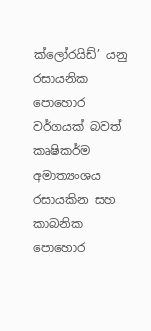ක්ලෝරයිඩ්’ යනු රසායනික පොහොර වර්ගයක් බවත් කෘෂිකර්ම අමාත්‍යංශය රසායකින සහ කාබනික පොහොර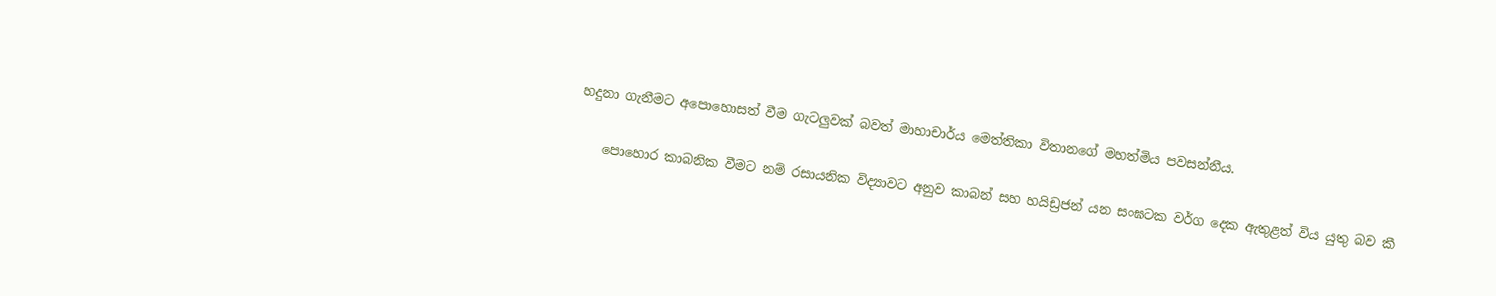හදුනා ගැනීමට අපොහොසත් වීම ගැටලුවක් බවත් මාහාචාර්ය මෙත්තිකා විතානගේ මහත්මිය පවසන්නීය.

    පොහොර කාබනික වීමට නම් රසායනික විද්‍යාවට අනුව කාබන් සහ හයිඩ්‍රජන් යන සංඝටක වර්ග දෙක ඇතුළත් විය යුතු බව කී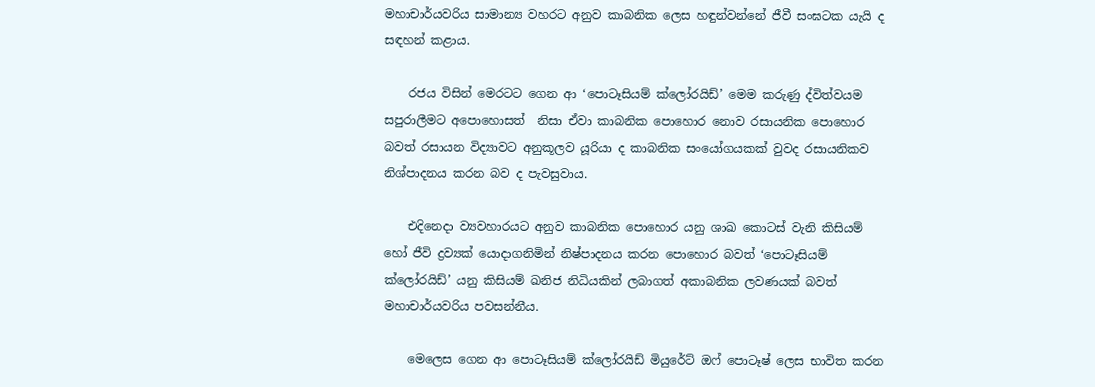මහාචාර්යවරිය සාමාන්‍ය වහරට අනුව කාබනික ලෙස හඳුන්වන්නේ ජීවී සංඝටක යැයි ද සඳහන් කළාය.

    රජය විසින් මෙරටට ගෙන ආ ‘පොටෑසියම් ක්ලෝරයිඩ්’ මෙම කරුණු ද්විත්වයම සපුරාලීමට අපොහොසත්  නිසා ඒවා කාබනික පොහොර නොව රසායනික පොහොර බවත් රසායන විද්‍යාවට අනුකූලව යූරියා ද කාබනික සංයෝගයකක් වුවද රසායනිකව නිශ්පාදනය කරන බව ද පැවසුවාය.

    එදිනෙදා ව්‍යවහාරයට අනුව කාබනික පොහොර යනු ශාඛ කොටස් වැනි කිසියම් හෝ ජීවි ද්‍රව්‍යක් යොදාගනිමින් නිෂ්පාදනය කරන පොහොර බවත් ‘පොටෑසියම් ක්ලෝරයිඩ්’ යනු කිසියම් ඛනිජ නිධියකින් ලබාගත් අකාබනික ලවණයක් බවත් මහාචාර්යවරිය පවසන්නීය.

    මෙලෙස ගෙන ආ පොටෑසියම් ක්ලෝරයිඩ් මියුරේට් ඔෆ් පොටෑෂ් ලෙස භාවිත කරන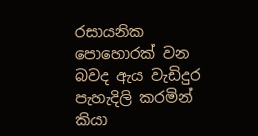රසායනික පොහොරක් වන බවද ඇය වැඩිදුර පැහැදිලි කරමින් කියා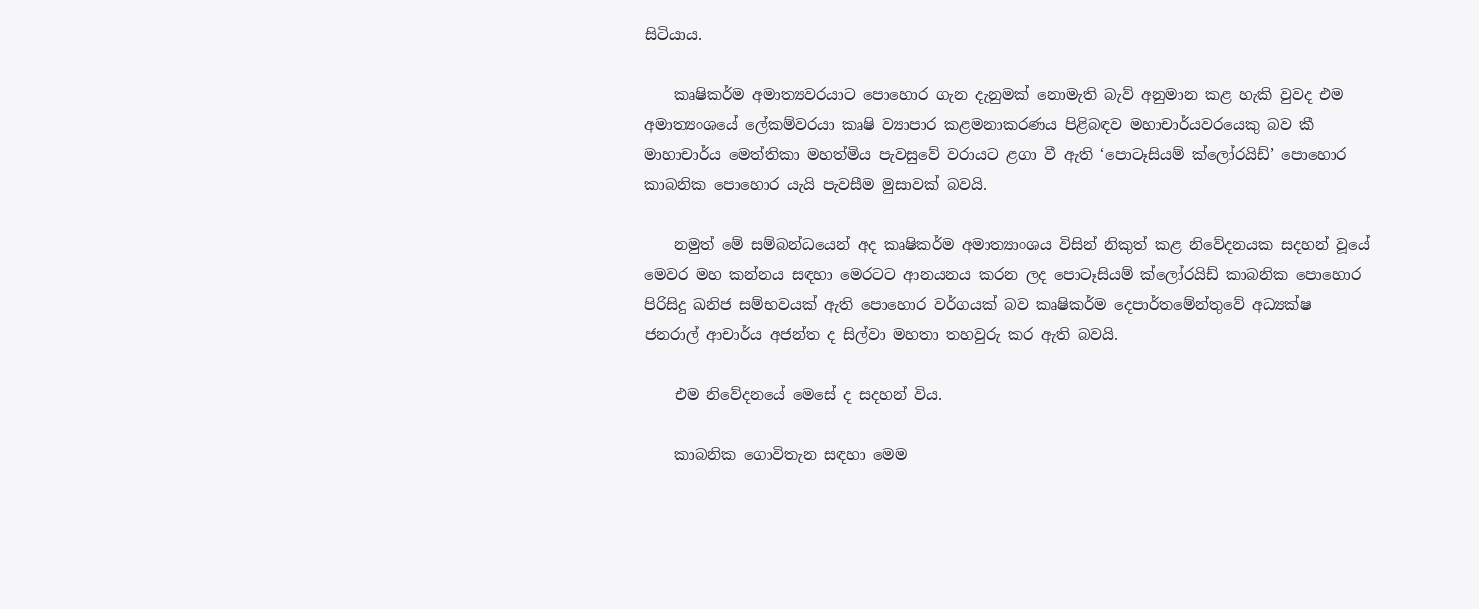සිටියාය.

    කෘෂිකර්ම අමාත්‍යවරයාට පොහොර ගැන දැනුමක් නොමැති බැව් අනුමාන කළ හැකි වුවද එම අමාත්‍යංශයේ ලේකම්වරයා කෘෂි ව්‍යාපාර කළමනාකරණය පිළිබඳව මහාචාර්යවරයෙකු බව කී මාහාචාර්ය මෙත්තිකා මහත්මිය පැවසුවේ වරායට ළගා වී ඇති ‘පොටෑසියම් ක්ලෝරයිඩ්’ පොහොර කාබනික පොහොර යැයි පැවසීම මුසාවක් බවයි.

    නමුත් මේ සම්බන්ධයෙන් අද කෘෂිකර්ම අමාත්‍යාංශය විසින් නිකුත් කළ නිවේදනයක සදහන් වූයේ මෙවර මහ කන්නය සඳහා මෙරටට ආනයනය කරන ලද පොටෑසියම් ක්ලෝරයිඩ් කාබනික පොහොර පිරිසිදු ඛනිජ සම්භවයක් ඇති පොහොර වර්ගයක් බව කෘෂිකර්ම දෙපාර්තමේන්තුවේ අධ්‍යක්ෂ ජනරාල් ආචාර්ය අජන්ත ද සිල්වා මහතා තහවුරු කර ඇති බවයි.

    එම නිවේදනයේ මෙසේ ද සදහන් විය.

    කාබනික ගොවිතැන සඳහා මෙම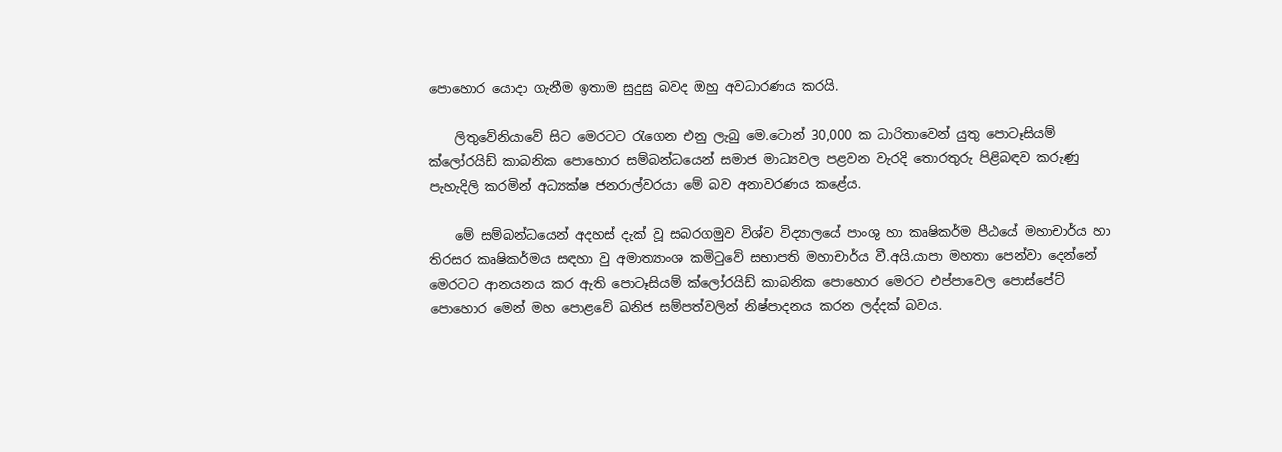පොහොර යොදා ගැනීම ඉතාම සුදුසු බවද ඔහු අවධාරණය කරයි.

    ලිතුවේනියාවේ සිට මෙරටට රැගෙන එනු ලැබු මෙ.ටොන් 30,000 ක ධාරිතාවෙන් යුතු පොටෑසියම් ක්ලෝරයිඩ් කාබනික පොහොර සම්බන්ධයෙන් සමාජ මාධ්‍යවල පළවන වැරදි තොරතුරු පිළිබඳව කරුණු පැහැදිලි කරමින් අධ්‍යක්ෂ ජනරාල්වරයා මේ බව අනාවරණය කළේය.

    මේ සම්බන්ධයෙන් අදහස් දැක් වූ සබරගමුව විශ්ව විද්‍යාලයේ පාංශු හා කෘෂිකර්ම පීඨයේ මහාචාර්ය හා තිරසර කෘෂිකර්මය සඳහා වු අමාත්‍යාංශ කමිටුවේ සභාපති මහාචාර්ය වී.අයි.යාපා මහතා පෙන්වා දෙන්නේ මෙරටට ආනයනය කර ඇති පොටෑසියම් ක්ලෝරයිඩ් කාබනික පොහොර මෙරට එප්පාවෙල පොස්පේට් පොහොර මෙන් මහ පොළවේ ඛනිජ සම්පත්වලින් නිෂ්පාදනය කරන ලද්දක් බවය.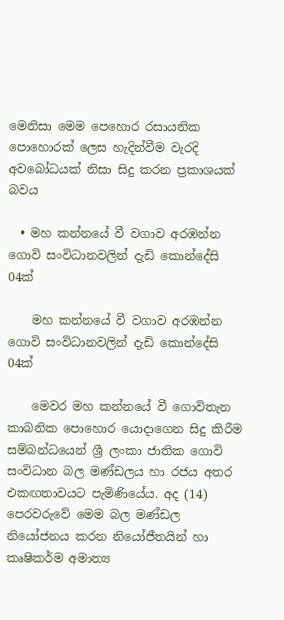මෙනිසා මෙම පෙහොර රසායනික පොහොරක් ලෙස හැදින්වීම වැරදි අවබෝධයක් නිසා සිදු කරන ප්‍රකාශයක් බවය

  • මහ කන්නයේ වී වගාව අරඹන්න ගොවි සංවිධානවලින් දැඩි කොන්දේසි 04ක්

    මහ කන්නයේ වී වගාව අරඹන්න ගොවි සංවිධානවලින් දැඩි කොන්දේසි 04ක්

    මෙවර මහ කන්නයේ වී ගොවිතැන කාබනික පොහොර යොදාගෙන සිදු කිරීම සම්බන්ධයෙන් ශ්‍රී ලංකා ජාතික ගොවි සංවිධාන බල මණ්ඩලය හා රජය අතර එකඟතාවයට පැමිණියේය. අද (14) පෙරවරුවේ ‍මෙම බල මණ්ඩල නියෝජනය කරන නියෝජීතයින් හා කෘෂිකර්ම අමාත්‍ය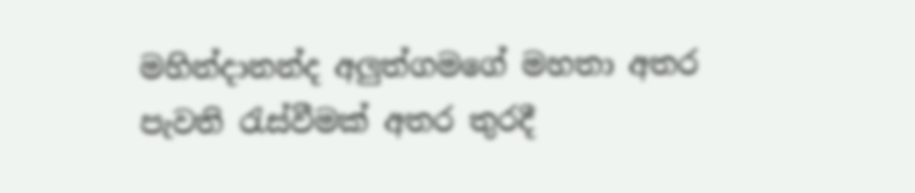මහින්දානන්ද අලුත්ගමගේ මහතා අතර පැවති රැස්වීමක් අතර තුරදී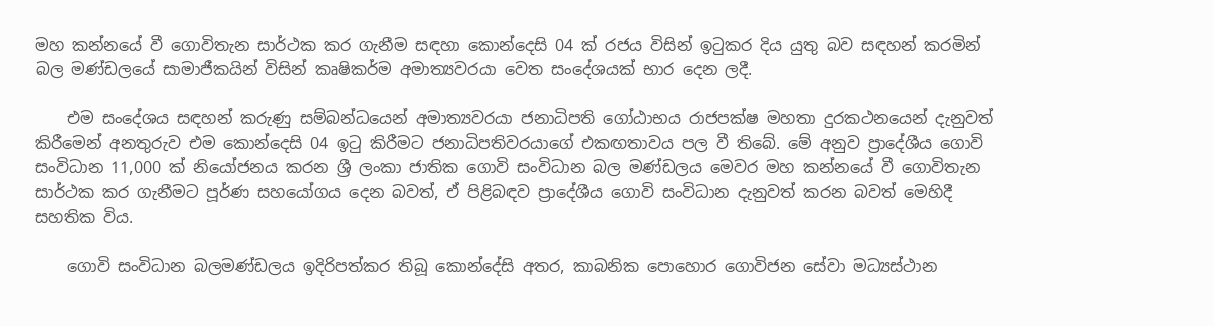මහ කන්නයේ වී ගොවිතැන සාර්ථක කර ගැනීම සඳහා කොන්දෙසි 04 ක් රජය විසින් ඉටුකර දිය යුතු බව සඳහන් කරමින් බල මණ්ඩලයේ සාමාජීකයින් විසින් කෘෂිකර්ම අමාත්‍යවරයා වෙත සංදේශයක් භාර දෙන ලදී.

    එම සංදේශය සඳහන් කරුණු සම්බන්ධයෙන් අමාත්‍යවරයා ජනාධිපති ගෝඨාභය රාජපක්ෂ මහතා දුරකථනයෙන් දැනුවත් කිරීමෙන් අනතුරුව එම කොන්දෙසි 04 ඉටු කිරීමට ජනාධිපතිවරයාගේ එකඟතාවය පල වී තිබේ. මේ අනුව ප්‍රාදේශීය ගොවි සංවිධාන 11,000 ක් නියෝජනය කරන ශ්‍රී ලංකා ජාතික ගොවි සංවිධාන බල මණ්ඩලය මෙවර මහ කන්නයේ වී ගොවිතැන සාර්ථක කර ගැනීමට පූර්ණ සහයෝගය දෙන බවත්, ඒ පිළිබඳව ප්‍රාදේශීය ගොවි සංවිධාන දැනුවත් කරන බවත් මෙහිදී සහතික විය.

    ගොවි සංවිධාන බලමණ්ඩලය ඉදිරිපත්කර තිබූ කොන්දේසි අතර, කාබනික පොහොර ගොවිජන සේවා මධ්‍යස්ථාන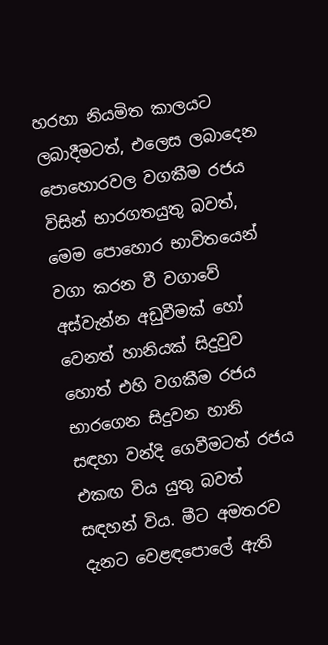හරහා නියමිත කාලයට ලබාදීමටත්, එලෙස ලබාදෙන පොහොරවල වගකීම රජය විසින් භාරගතයුතු බවත්, මෙම පොහොර භාවිතයෙන් වගා කරන වී වගාවේ අස්වැන්න අඩුවීමක් හෝ වෙනත් හානියක් සිදුවුව හොත් එහි වගකීම රජය භාරගෙන සිදුවන හානි සඳහා වන්දි ගෙවීමටත් රජය එකඟ විය යුතු බවත් සඳහන් විය. මීට අමතරව දැනට වෙළඳපොලේ ඇති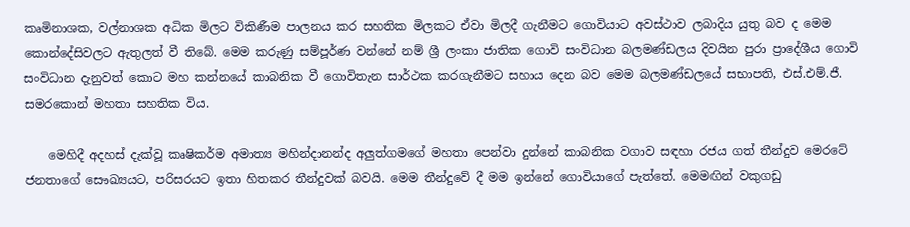කෘමිනාශක, වල්නාශක අධික මිලට විකිණීම පාලනය කර සහතික මිලකට ඒවා මිලදී ගැනීමට ගොවියාට අවස්ථාව ලබාදිය යුතු බව ද මෙම කොන්දේසිවලට ඇතුලත් වී තිබේ. මෙම කරුණු සම්පූර්ණ වන්නේ නම් ශ්‍රී ලංකා ජාතික ගොවි සංවිධාන බලමණ්ඩලය දිවයින පුරා ප්‍රාදේශීය ගොවි සංවිධාන දැනුවත් කොට මහ කන්නයේ කාබනික වී ගොවිතැන සාර්ථක කරගැනීමට සහාය දෙන බව මෙම බලමණ්ඩලයේ සභාපති, එස්.එම්.ජී. සමරකොන් මහතා සහතික විය.

    මෙහිදී අදහස් දැක්වූ කෘෂිකර්ම අමාත්‍ය මහින්දානන්ද අලුත්ගමගේ මහතා පෙන්වා දුන්නේ කාබනික වගාව සඳහා රජය ගත් තීන්දුව මෙරටේ ජනතාගේ සෞඛ්‍යයට, පරිසරයට ඉතා හිතකර තීන්දුවක් බවයි. මෙම තීන්දුවේ දී මම ඉන්නේ ගොවියාගේ පැත්තේ. මෙමඟින් වකුගඩු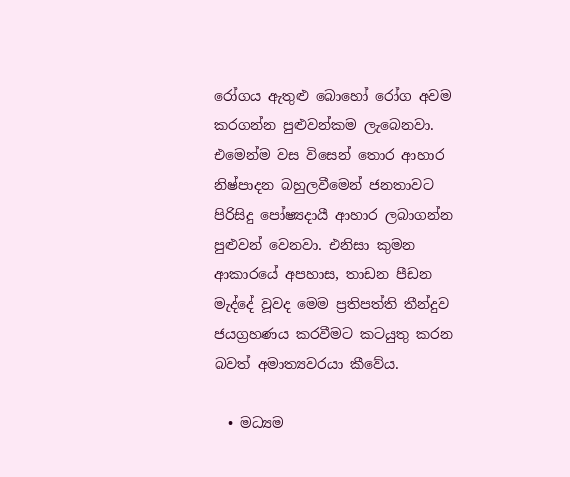රෝගය ඇතුළු බොහෝ රෝග අවම කරගන්න පුළුවන්කම ලැබෙනවා. එමෙන්ම වස විසෙන් තොර ආහාර නිෂ්පාදන බහුලවීමෙන් ජනතාවට පිරිසිදු පෝෂ්‍යදායී ආහාර ලබාගන්න පුළුවන් වෙනවා. එනිසා කුමන ආකාරයේ අපහාස, තාඩන පීඩන මැද්දේ වූවද මෙම ප්‍රතිපත්ති තීන්දුව ජයග්‍රහණය කරවීමට කටයුතු කරන බවත් අමාත්‍යවරයා කීවේය.

  • මධ්‍යම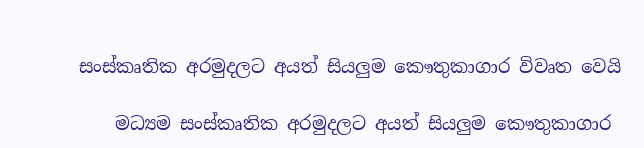සංස්කෘතික අරමුදලට අයත් සියලුම කෞතුකාගාර විවෘත වෙයි

    මධ්‍යම සංස්කෘතික අරමුදලට අයත් සියලුම කෞතුකාගාර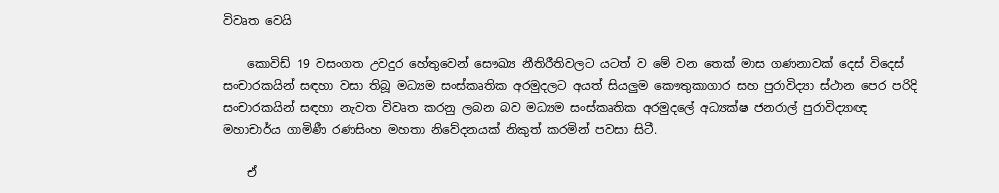විවෘත වෙයි

    කොවිඩ් 19 වසංගත උවදුර හේතුවෙන් සෞඛ්‍ය නීතිරීතිවලට යටත් ව මේ වන තෙක් මාස ගණනාවක් දෙස් විදෙස් සංචාරකයින් සඳහා වසා තිබූ මධ්‍යම සංස්කෘතික අරමුදලට අයත් සියලුම කෞතුකාගාර සහ පුරාවිද්‍යා ස්ථාන පෙර පරිදි සංචාරකයින් සඳහා නැවත විවෘත කරනු ලබන බව මධ්‍යම සංස්කෘතික අරමුදලේ අධ්‍යක්ෂ ජනරාල් පුරාවිද්‍යාඥ මහාචාර්ය ගාමිණී රණසිංහ මහතා නිවේදනයක් නිකුත් කරමින් පවසා සිටී.

    ඒ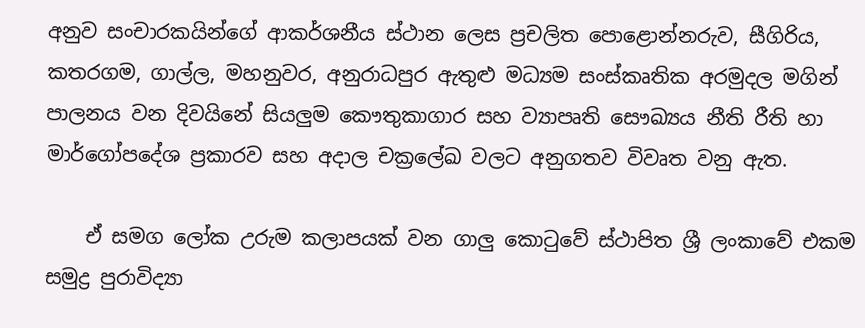අනුව සංචාරකයින්ගේ ආකර්ශනීය ස්ථාන ලෙස ප්‍රචලිත පොළොන්නරුව, සීගිරිය, කතරගම, ගාල්ල, මහනුවර, අනුරාධපුර ඇතුළු මධ්‍යම සංස්කෘතික අරමුදල මගින් පාලනය වන දිවයිනේ සියලුම කෞතුකාගාර සහ ව්‍යාපෘති සෞඛ්‍යය නීති රීති හා මාර්ගෝපදේශ ප්‍රකාරව සහ අදාල චක්‍රලේඛ වලට අනුගතව විවෘත වනු ඇත.

    ඒ සමග ලෝක උරුම කලාපයක් වන ගාලු කොටුවේ ස්ථාපිත ශ්‍රී ලංකාවේ එකම සමුද්‍ර පුරාවිද්‍යා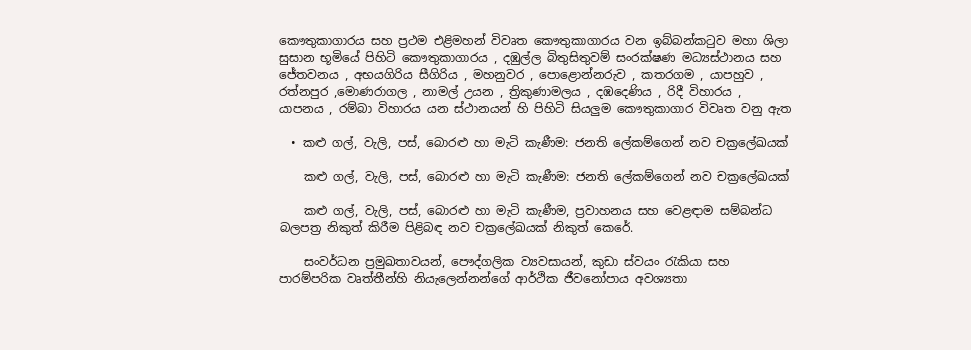කෞතුකාගාරය සහ ප්‍රථම එළිමහන් විවෘත කෞතුකාගාරය වන ඉබ්බන්කටුව මහා ශිලා සුසාන භූමියේ පිහිටි කෞතුකාගාරය , දඹුල්ල බිතුසිතුවම් සංරක්ෂණ මධ්‍යස්ථානය සහ ජේතවනය , අභයගිරිය සීගිරිය , මහනුවර , පොළොන්නරුව , කතරගම , යාපහුව , රත්නපුර ,මොණරාගල , නාමල් උයන , ත්‍රිකුණාමලය , දඹදෙණිය , රිදී විහාරය ,  යාපනය , රම්බා විහාරය යන ස්ථානයන් හි පිහිටි සියලුම කෞතුකාගාර විවෘත වනු ඇත

  • කළු ගල්, වැලි, පස්, බොරළු හා මැටි කැණීම: ජනති ලේකම්ගෙන් නව චක්‍රලේඛයක්

    කළු ගල්, වැලි, පස්, බොරළු හා මැටි කැණීම: ජනති ලේකම්ගෙන් නව චක්‍රලේඛයක්

    කළු ගල්, වැලි, පස්, බොරළු හා මැටි කැණීම, ප්‍රවාහනය සහ වෙළඳාම සම්බන්ධ බලපත්‍ර නිකුත් කිරීම පිළිබඳ නව චක්‍රලේඛයක් නිකුත් කෙරේ.

    සංවර්ධන ප්‍රමුඛතාවයන්, පෞද්ගලික ව්‍යවසායන්, කුඩා ස්වයං රැකියා සහ පාරම්පරික වෘත්තීන්හි නියැලෙන්නන්ගේ ආර්ථික ජීවනෝපාය අවශ්‍යතා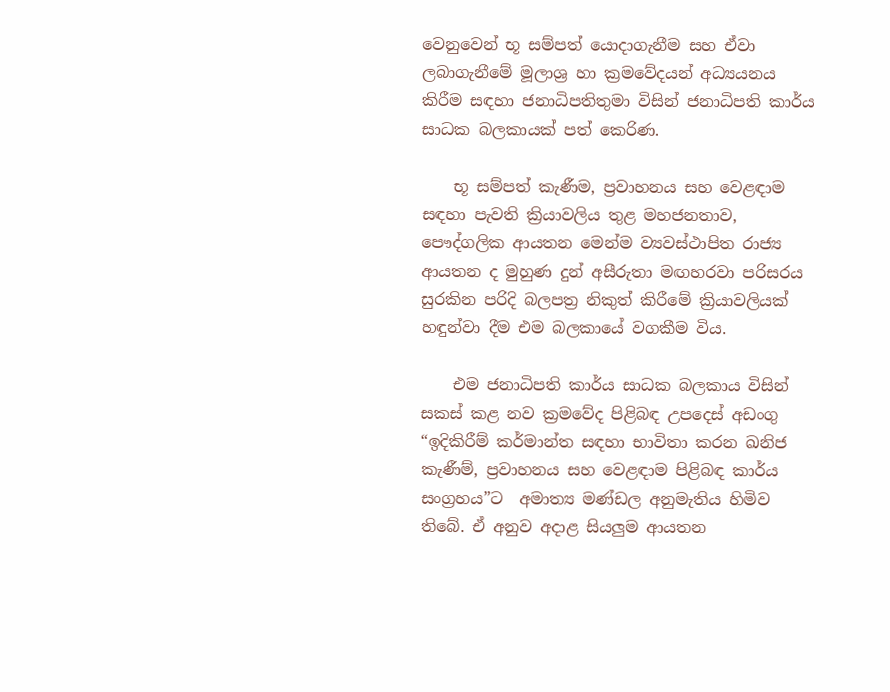වෙනුවෙන් භූ සම්පත් යොදාගැනීම සහ ඒවා ලබාගැනීමේ මූලාශ්‍ර හා ක්‍රමවේදයන් අධ්‍යයනය කිරීම සඳහා ජනාධිපතිතුමා විසින් ජනාධිපති කාර්ය සාධක බලකායක් පත් කෙරිණ.

    භූ සම්පත් කැණීම, ප්‍රවාහනය සහ වෙළඳාම සඳහා පැවති ක්‍රියාවලිය තුළ මහජනතාව, පෞද්ගලික ආයතන මෙන්ම ව්‍යවස්ථාපිත රාජ්‍ය ආයතන ද මුහුණ දුන් අසීරුතා මඟහරවා පරිසරය සුරකින පරිදි බලපත්‍ර නිකුත් කිරීමේ ක්‍රියාවලියක් හඳුන්වා දීම එම බලකායේ වගකීම විය.

    එම ජනාධිපති කාර්ය සාධක බලකාය විසින් සකස් කළ නව ක්‍රමවේද පිළිබඳ උපදෙස් අඩංගු “ඉදිකිරීම් කර්මාන්ත සඳහා භාවිතා කරන ඛනිජ කැණීම්, ප්‍රවාහනය සහ වෙළඳාම පිළිබඳ කාර්ය සංග්‍රහය”ට  අමාත්‍ය මණ්ඩල අනුමැතිය හිමිව තිබේ. ඒ අනුව අදාළ සියලුම ආයතන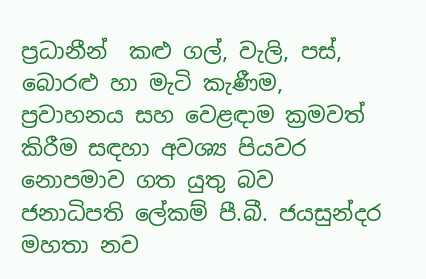ප්‍රධානීන්  කළු ගල්, වැලි, පස්, බොරළු හා මැටි කැණීම, ප්‍රවාහනය සහ වෙළඳාම ක්‍රමවත් කිරීම සඳහා අවශ්‍ය පියවර නොපමාව ගත යුතු බව ජනාධිපති ලේකම් පී.බී. ජයසුන්දර මහතා නව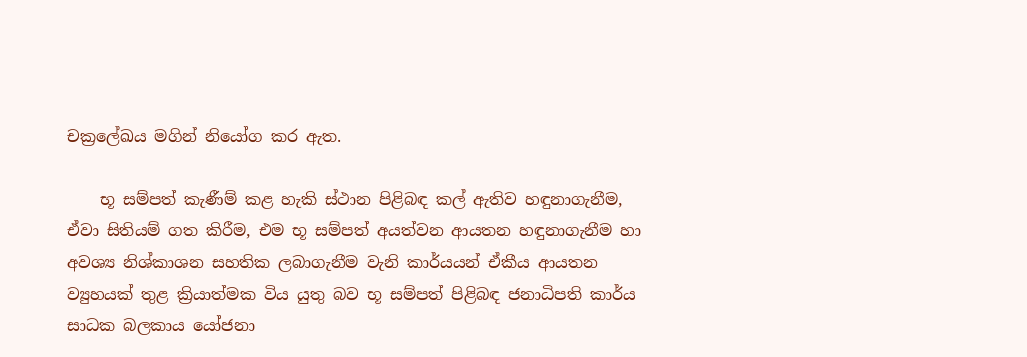චක්‍රලේඛය මගින් නියෝග කර ඇත.

    භූ සම්පත් කැණීම් කළ හැකි ස්ථාන පිළිබඳ කල් ඇතිව හඳුනාගැනීම, ඒවා සිතියම් ගත කිරීම, එම භූ සම්පත් අයත්වන ආයතන හඳුනාගැනීම හා අවශ්‍ය නිශ්කාශන සහතික ලබාගැනීම වැනි කාර්යයන් ඒකීය ආයතන ව්‍යුහයක් තුළ ක්‍රියාත්මක විය යුතු බව භූ සම්පත් පිළිබඳ ජනාධිපති කාර්ය සාධක බලකාය යෝජනා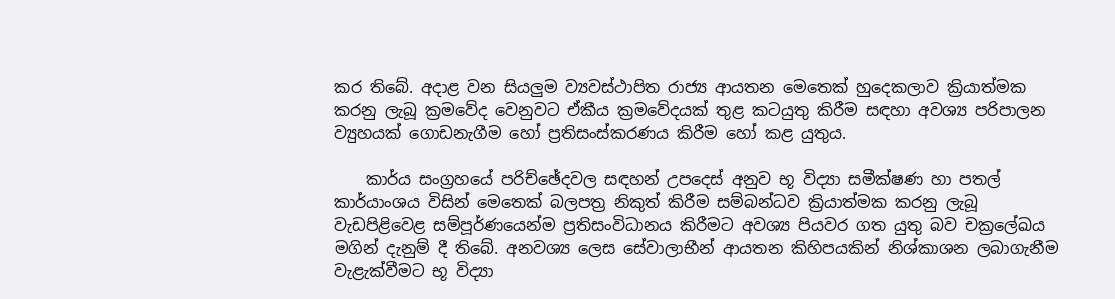කර තිබේ. අදාළ වන සියලුම ව්‍යවස්ථාපිත රාජ්‍ය ආයතන මෙතෙක් හුදෙකලාව ක්‍රියාත්මක කරනු ලැබූ ක්‍රමවේද වෙනුවට ඒකීය ක්‍රමවේදයක් තුළ කටයුතු කිරීම සඳහා අවශ්‍ය පරිපාලන ව්‍යුහයක් ගොඩනැගීම හෝ ප්‍රතිසංස්කරණය කිරීම හෝ කළ යුතුය.

    කාර්ය සංග්‍රහයේ පරිච්ඡේදවල සඳහන් උපදෙස් අනුව භූ විද්‍යා සමීක්ෂණ හා පතල් කාර්යාංශය විසින් මෙතෙක් බලපත්‍ර නිකුත් කිරීම සම්බන්ධව ක්‍රියාත්මක කරනු ලැබූ වැඩපිළිවෙළ සම්පූර්ණයෙන්ම ප්‍රතිසංවිධානය කිරීමට අවශ්‍ය පියවර ගත යුතු බව චක්‍රලේඛය මගින් දැනුම් දී තිබේ. අනවශ්‍ය ලෙස සේවාලාභීන් ආයතන කිහිපයකින් නිශ්කාශන ලබාගැනීම වැළැක්වීමට භූ විද්‍යා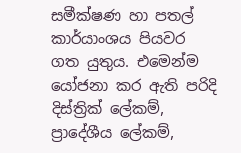සමීක්ෂණ හා පතල් කාර්යාංශය පියවර ගත යුතුය. එමෙන්ම යෝජනා කර ඇති පරිදි දිස්ත්‍රික් ලේකම්, ප්‍රාදේශීය ලේකම්,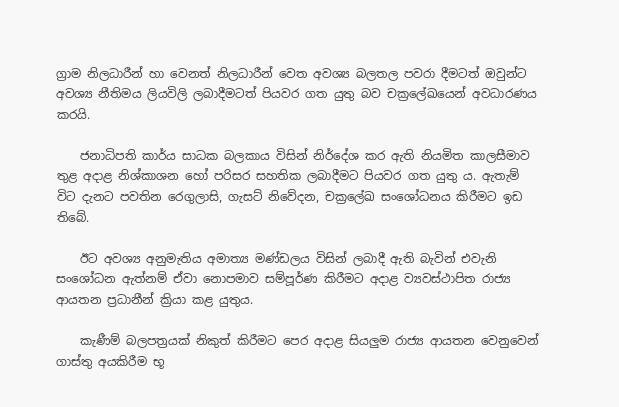ග්‍රාම නිලධාරීන් හා වෙනත් නිලධාරීන් වෙත අවශ්‍ය බලතල පවරා දීමටත් ඔවුන්ට අවශ්‍ය නීතිමය ලියවිලි ලබාදීමටත් පියවර ගත යුතු බව චක්‍රලේඛයෙන් අවධාරණය කරයි.

    ජනාධිපති කාර්ය සාධක බලකාය විසින් නිර්දේශ කර ඇති නියමිත කාලසීමාව තුළ අදාළ නිශ්කාශන හෝ පරිසර සහතික ලබාදීමට පියවර ගත යුතු ය. ඇතැම් විට දැනට පවතින රෙගුලාසි, ගැසට් නිවේදන, චක්‍රලේඛ සංශෝධනය කිරීමට ඉඩ තිබේ.

    ඊට අවශ්‍ය අනුමැතිය අමාත්‍ය මණ්ඩලය විසින් ලබාදී ඇති බැවින් එවැනි සංශෝධන ඇත්නම් ඒවා නොපමාව සම්පූර්ණ කිරීමට අදාළ ව්‍යවස්ථාපිත රාජ්‍ය ආයතන ප්‍රධානීන් ක්‍රියා කළ යුතුය.

    කැණීම් බලපත්‍රයක් නිකුත් කිරීමට පෙර අදාළ සියලුම රාජ්‍ය ආයතන වෙනුවෙන් ගාස්තු අයකිරීම භූ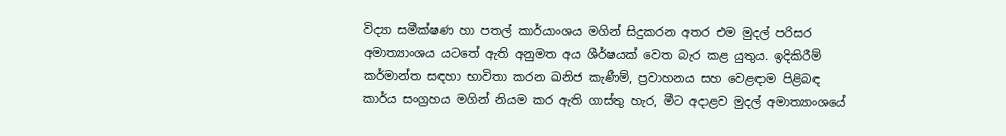විද්‍යා සමීක්ෂණ හා පතල් කාර්යාංශය මගින් සිදුකරන අතර එම මුදල් පරිසර අමාත්‍යාංශය යටතේ ඇති අනුමත අය ශීර්ෂයක් වෙත බැර කළ යුතුය. ඉදිකිරීම් කර්මාන්ත සඳහා භාවිතා කරන ඛනිජ කැණීම්, ප්‍රවාහනය සහ වෙළඳාම පිළිබඳ කාර්ය සංග්‍රහය මගින් නියම කර ඇති ගාස්තු හැර, මීට අදාළව මුදල් අමාත්‍යාංශයේ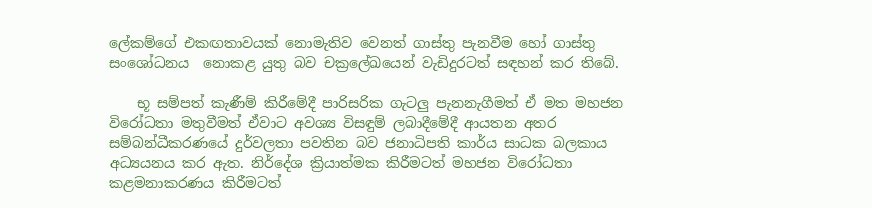ලේකම්ගේ එකඟතාවයක් නොමැතිව වෙනත් ගාස්තු පැනවීම හෝ ගාස්තු සංශෝධනය  නොකළ යුතු බව චක්‍රලේඛයෙන් වැඩිදුරටත් සඳහන් කර තිබේ.

    භූ සම්පත් කැණීම් කිරීමේදී පාරිසරික ගැටලු පැනනැගීමත් ඒ මත මහජන විරෝධතා මතුවීමත් ඒවාට අවශ්‍ය විසඳුම් ලබාදීමේදී ආයතන අතර සම්බන්ධීකරණයේ දුර්වලතා පවතින බව ජනාධිපති කාර්ය සාධක බලකාය අධ්‍යයනය කර ඇත. නිර්දේශ ක්‍රියාත්මක කිරීමටත් මහජන විරෝධතා කළමනාකරණය කිරීමටත්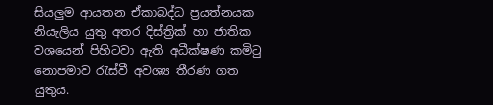සියලුම ආයතන ඒකාබද්ධ ප්‍රයත්නයක නියැලිය යුතු අතර දිස්ත්‍රික් හා ජාතික වශයෙන් පිහිටවා ඇති අධීක්ෂණ කමිටු නොපමාව රැස්වී අවශ්‍ය තීරණ ගත යුතුය.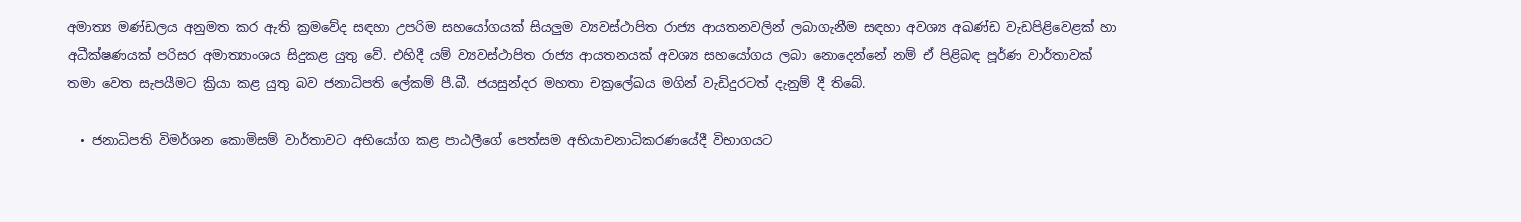අමාත්‍ය මණ්ඩලය අනුමත කර ඇති ක්‍රමවේද සඳහා උපරිම සහයෝගයක් සියලුම ව්‍යවස්ථාපිත රාජ්‍ය ආයතනවලින් ලබාගැනීම සඳහා අවශ්‍ය අඛණ්ඩ වැඩපිළිවෙළක් හා අධීක්ෂණයක් පරිසර අමාත්‍යාංශය සිදුකළ යුතු වේ. එහිදී යම් ව්‍යවස්ථාපිත රාජ්‍ය ආයතනයක් අවශ්‍ය සහයෝගය ලබා නොදෙන්නේ නම් ඒ පිළිබඳ පූර්ණ වාර්තාවක් තමා වෙත සැපයීමට ක්‍රියා කළ යුතු බව ජනාධිපති ලේකම් පී.බී. ජයසුන්දර මහතා චක්‍රලේඛය මගින් වැඩිදුරටත් දැනුම් දී තිබේ.

  • ජනාධිපති විමර්ශන කොමිසම් වාර්තාවට අභියෝග කළ පාඨලීගේ පෙත්සම අභියාචනාධිකරණයේදී විභාගයට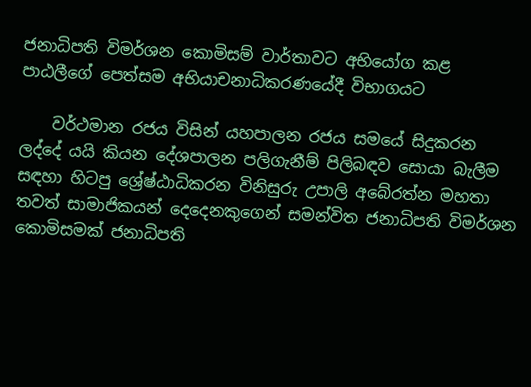ජනාධිපති විමර්ශන කොමිසම් වාර්තාවට අභියෝග කළ පාඨලීගේ පෙත්සම අභියාචනාධිකරණයේදී විභාගයට

    වර්ථමාන රජය විසින් යහපාලන රජය සමයේ සිදුකරන ලද්දේ යයි කියන දේශපාලන පලිගැනීම් පිලිබඳව සොයා බැලීම සඳහා හිටපු ශ්‍රේෂ්ඨාධිකරන විනිසුරු උපාලි අබේරත්න මහතා තවත් සාමාජිකයන් දෙදෙනකුගෙන් සමන්විත ජනාධිපති විමර්ශන කොමිසමක් ජනාධිපති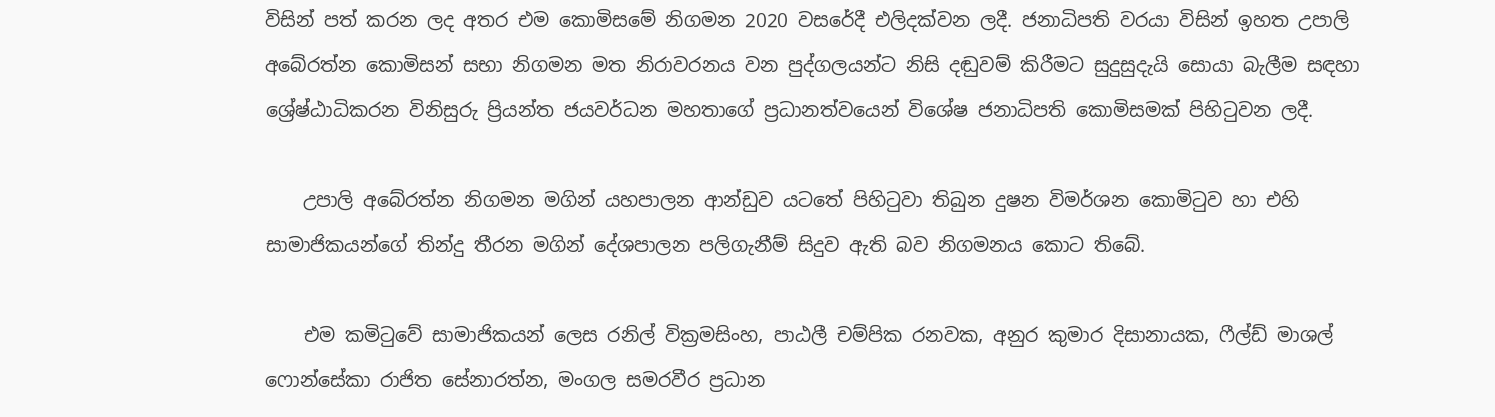විසින් පත් කරන ලද අතර එම කොමිසමේ නිගමන 2020 වසරේදී එලිදක්වන ලදී. ජනාධිපති වරයා විසින් ඉහත උපාලි අබේරත්න කොමිසන් සභා නිගමන මත නිරාවරනය වන පුද්ගලයන්ට නිසි දඬුවම් කිරීමට සුදුසුදැයි සොයා බැලීම සඳහා ශ්‍රේෂ්ඨාධිකරන විනිසුරු ප්‍රියන්ත ජයවර්ධන මහතාගේ ප්‍රධානත්වයෙන් විශේෂ ජනාධිපති කොමිසමක් පිහිටුවන ලදී.

    උපාලි අබේරත්න නිගමන මගින් යහපාලන ආන්ඩුව යටතේ පිහිටුවා තිබුන දුෂන විමර්ශන කොමිටුව හා එහි සාමාජිකයන්ගේ තින්දු තීරන මගින් දේශපාලන පලිගැනීම් සිදුව ඇති බව නිගමනය කොට තිබේ.

    එම කමිටුවේ සාමාජිකයන් ලෙස රනිල් වික්‍රමසිංහ, පාඨලී චම්පික රනවක, අනුර කුමාර දිසානායක, ෆීල්ඩ් මාශල් ෆොන්සේකා රාජිත සේනාරත්න, මංගල සමරවීර ප්‍රධාන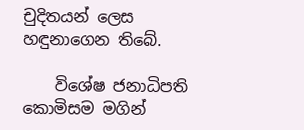චුදිතයන් ලෙස හඳුනාගෙන තිබේ.

    විශේෂ ජනාධිපති කොමිසම මගින්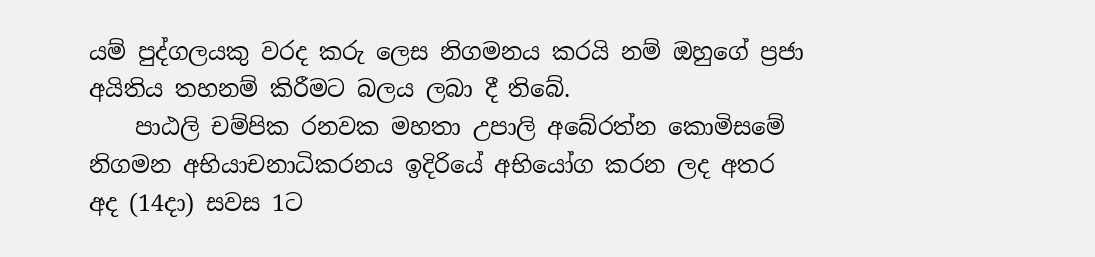යම් පුද්ගලයකු වරද කරු ලෙස නිගමනය කරයි නම් ඔහුගේ ප්‍රජා අයිතිය තහනම් කිරීමට බලය ලබා දී තිබේ.
    පාඨලි චම්පික රනවක මහතා උපාලි අබේරත්න කොමිසමේ නිගමන අභියාචනාධිකරනය ඉදිරියේ අභියෝග කරන ලද අතර අද (14දා) සවස 1ට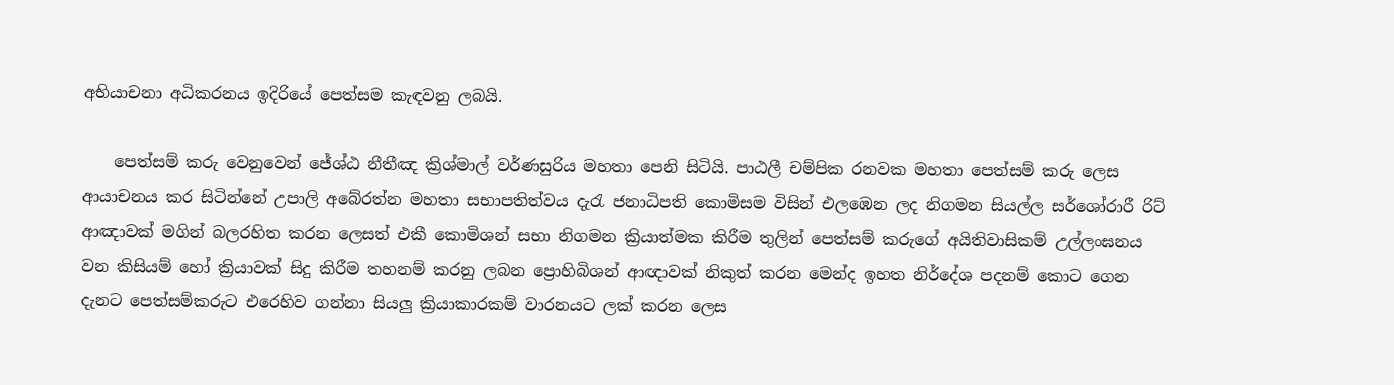අභියාචනා අධිකරනය ඉදිරියේ පෙත්සම කැඳවනු ලබයි.

    පෙත්සම් කරු වෙනුවෙන් ජේශ්ඨ නීතීඤ ක්‍රිශ්මාල් වර්ණසුරිය මහතා පෙනි සිටියි. පාඨලී චම්පික රනවක මහතා පෙත්සම් කරු ලෙස ආයාචනය කර සිටින්නේ උපාලි අබේරත්න මහතා සභාපතිත්වය දැරැ ජනාධිපති කොමිසම විසින් එලඹෙන ලද නිගමන සියල්ල සර්ශෝරාරී රිට් ආඤාවක් මගින් බලරහිත කරන ලෙසත් එකී කොමිශන් සභා නිගමන ක්‍රියාත්මක කිරීම තුලින් පෙත්සම් කරුගේ අයිතිවාසිකම් උල්ලංඝනය වන කිසියම් හෝ ක්‍රියාවක් සිදු කිරීම තහනම් කරනු ලබන ප්‍රොහිබිශන් ආඥාවක් නිකුත් කරන මෙන්ද ඉහත නිර්දේශ පදනම් කොට ගෙන දැනට පෙත්සම්කරුට එරෙහිව ගන්නා සියලු ක්‍රියාකාරකම් වාරනයට ලක් කරන ලෙස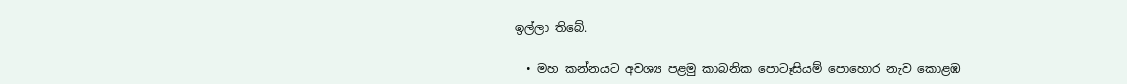ඉල්ලා තිබේ.

  • මහ කන්නයට අවශ්‍ය පළමු කාබනික පොටෑසියම් පොහොර නැව කොළඹ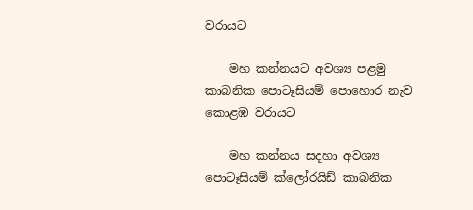වරායට

    මහ කන්නයට අවශ්‍ය පළමු කාබනික පොටෑසියම් පොහොර නැව කොළඹ වරායට

    මහ කන්නය සදහා අවශ්‍ය පොටෑසියම් ක්ලෝරයිඩ් කාබනික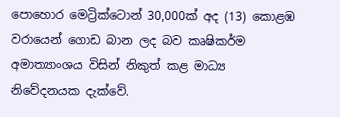පොහොර මෙට්‍රික්ටොන් 30,000ක් අද (13) කොළඹ වරායෙන් ගොඩ බාන ලද බව කෘෂිකර්ම අමාත්‍යාංශය විසින් නිකුත් කළ මාධ්‍ය නිවේදනයක දැක්වේ.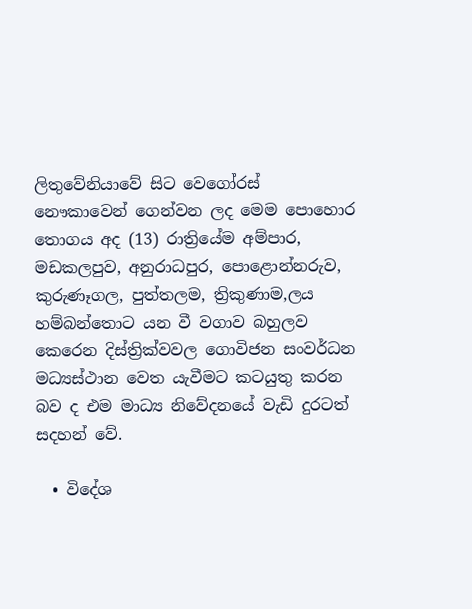ලිතුවේනියාවේ සිට වෙගෝරස් නෞකාවෙන් ගෙන්වන ලද මෙම පොහොර තොගය අද (13) රාත්‍රියේම අම්පාර, මඩකලපුව, අනුරාධපුර, පොළොන්නරුව, කුරුණෑගල, පුත්තලම, ත්‍රිකුණාම,ලය හම්බන්තොට යන වී වගාව බහුලව කෙරෙන දිස්ත්‍රික්වවල ගොවිජන සංවර්ධන මධ්‍යස්ථාන වෙත යැවීමට කටයුතු කරන බව ද එම මාධ්‍ය නිවේදනයේ වැඩි දුරටත් සදහන් වේ.

  • විදේශ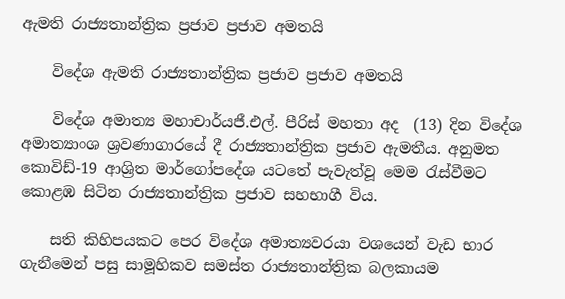ඇමති රාජ්‍යතාන්ත්‍රික ප්‍රජාව ප්‍රජාව අමතයි

    විදේශ ඇමති රාජ්‍යතාන්ත්‍රික ප්‍රජාව ප්‍රජාව අමතයි

    විදේශ අමාත්‍ය මහාචාර්යජී.එල්. පීරිස් මහතා අද  (13) දින විදේශ අමාත්‍යාංශ ශ්‍රවණාගාරයේ දී රාජ්‍යතාන්ත්‍රික ප්‍රජාව ඇමතීය. අනුමත කොවිඩ්-19 ආශ්‍රිත මාර්ගෝපදේශ යටතේ පැවැත්වූ මෙම රැස්වීමට කොළඹ සිටින රාජ්‍යතාන්ත්‍රික ප්‍රජාව සහභාගී විය.

    සති කිහිපයකට පෙර විදේශ අමාත්‍යවරයා වශයෙන් වැඩ භාර ගැනීමෙන් පසු සාමූහිකව සමස්ත රාජ්‍යතාන්ත්‍රික බලකායම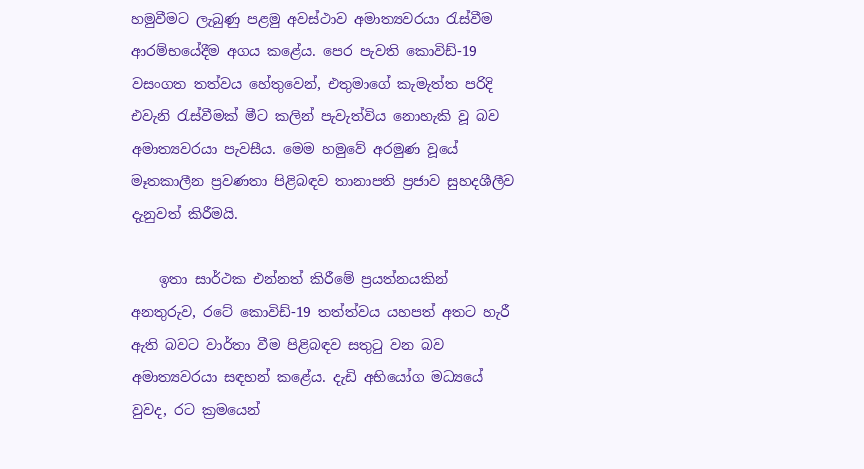හමුවීමට ලැබුණු පළමු අවස්ථාව අමාත්‍යවරයා රැස්වීම ආරම්භයේදීම අගය කළේය. පෙර පැවති කොවිඩ්-19 වසංගත තත්වය හේතුවෙන්, එතුමාගේ කැමැත්ත පරිදි එවැනි රැස්වීමක් මීට කලින් පැවැත්විය නොහැකි වූ බව අමාත්‍යවරයා පැවසීය. මෙම හමුවේ අරමුණ වූයේ මෑතකාලීන ප්‍රවණතා පිළිබඳව තානාපති ප්‍රජාව සුහදශීලීව දැනුවත් කිරීමයි.

    ඉතා සාර්ථක එන්නත් කිරීමේ ප්‍රයත්නයකින් අනතුරුව, රටේ කොවිඩ්-19 තත්ත්වය යහපත් අතට හැරී ඇති බවට වාර්තා වීම පිළිබඳව සතුටු වන බව අමාත්‍යවරයා සඳහන් කළේය. දැඩි අභියෝග මධ්‍යයේ වුවද, රට ක්‍රමයෙන්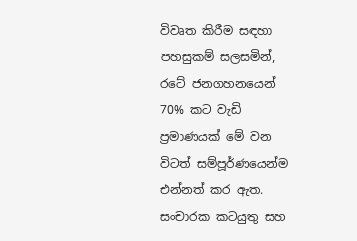විවෘත කිරීම සඳහා පහසුකම් සලසමින්, රටේ ජනගහනයෙන් 70% කට වැඩි ප්‍රමාණයක් මේ වන විටත් සම්පූර්ණයෙන්ම එන්නත් කර ඇත. සංචාරක කටයුතු සහ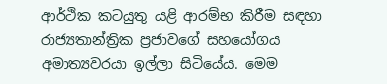ආර්ථික කටයුතු යළි ආරම්භ කිරීම සඳහා රාජ්‍යතාන්ත්‍රික ප්‍රජාවගේ සහයෝගය අමාත්‍යවරයා ඉල්ලා සිටියේය. මෙම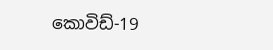කොවිඩ්-19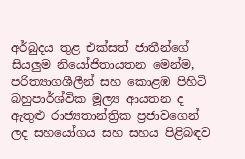අර්බුදය තුළ එක්සත් ජාතීන්ගේ සියලුම නියෝජිතායතන මෙන්ම, පරිත්‍යාගශීලීන් සහ කොළඹ පිහිටි බහුපාර්ශ්වික මූල්‍ය ආයතන ද ඇතුළු රාජ්‍යතාන්ත්‍රික ප්‍රජාවගෙන් ලද සහයෝගය සහ සහය පිළිබඳව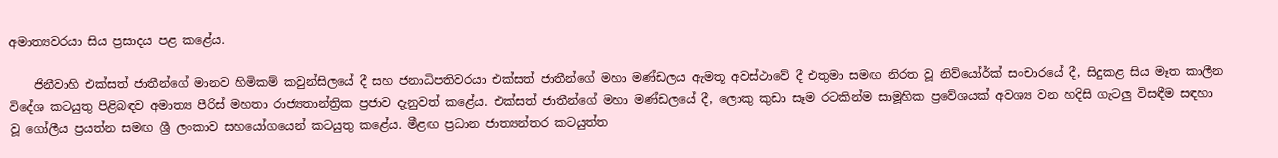අමාත්‍යවරයා සිය ප්‍රසාදය පළ කළේය.

    ජිනීවාහි එක්සත් ජාතීන්ගේ මානව හිමිකම් කවුන්සිලයේ දී සහ ජනාධිපතිවරයා එක්සත් ජාතීන්ගේ මහා මණ්ඩලය ඇමතූ අවස්ථාවේ දී එතුමා සමඟ නිරත වූ නිව්යෝර්ක් සංචාරයේ දී, සිදුකළ සිය මෑත කාලීන විදේශ කටයුතු පිළිබඳව අමාත්‍ය පීරිස් මහතා රාජ්‍යතාන්ත්‍රික ප්‍රජාව දැනුවත් කළේය. එක්සත් ජාතීන්ගේ මහා මණ්ඩලයේ දී, ලොකු කුඩා සෑම රටකින්ම සාමූහික ප්‍රවේශයක් අවශ්‍ය වන හදිසි ගැටලු විසඳීම සඳහා වූ ගෝලීය ප්‍රයත්න සමඟ ශ්‍රී ලංකාව සහයෝගයෙන් කටයුතු කළේය. මීළඟ ප්‍රධාන ජාත්‍යන්තර කටයුත්ත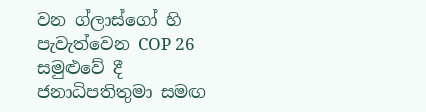වන ග්ලාස්ගෝ හි පැවැත්වෙන COP 26 සමුළුවේ දී ජනාධිපතිතුමා සමඟ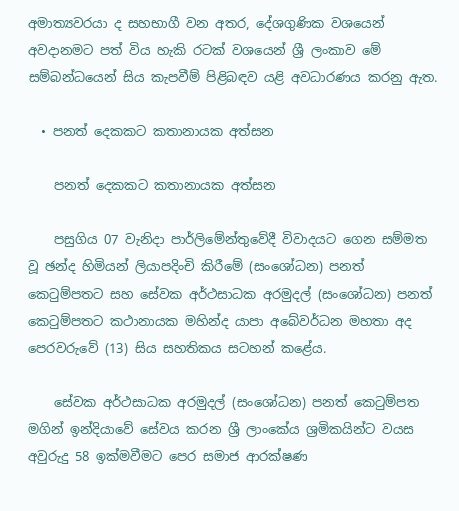අමාත්‍යවරයා ද සහභාගී වන අතර, දේශගුණික වශයෙන් අවදානමට පත් විය හැකි රටක් වශයෙන් ශ්‍රී ලංකාව මේ සම්බන්ධයෙන් සිය කැපවීම් පිළිබඳව යළි අවධාරණය කරනු ඇත.

  • පනත් දෙකකට කතානායක අත්සන

    පනත් දෙකකට කතානායක අත්සන

    පසුගිය 07 වැනිදා පාර්ලිමේන්තුවේදී විවාදයට ගෙන සම්මත වූ ඡන්ද හිමියන් ලියාපදිංචි කිරීමේ (සංශෝධන) පනත් කෙටුම්පතට සහ සේවක අර්ථසාධක අරමුදල් (සංශෝධන) පනත් කෙටුම්පතට කථානායක මහින්ද යාපා අබේවර්ධන මහතා අද පෙරවරුවේ (13) සිය සහතිකය සටහන් කළේය.

    සේවක අර්ථසාධක අරමුදල් (සංශෝධන) පනත් කෙටුම්පත මගින් ඉන්දියාවේ සේවය කරන ශ්‍රී ලාංකේය ශ්‍රමිකයින්ට වයස අවුරුදු 58 ඉක්මවීමට පෙර සමාජ ආරක්ෂණ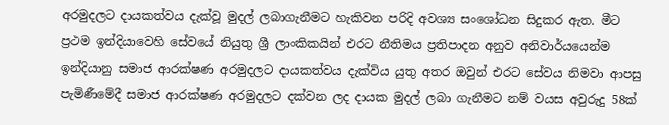අරමුදලට දායකත්වය දැක්වූ මුදල් ලබාගැනීමට හැකිවන පරිදි අවශ්‍ය සංශෝධන සිදුකර ඇත. මීට ප්‍රථම ඉන්දියාවෙහි සේවයේ නියුතු ශ්‍රී ලාංකිකයින් එරට නීතිමය ප්‍රතිපාදන අනුව අනිවාර්යයෙන්ම ඉන්දියානු සමාජ ආරක්ෂණ අරමුදලට දායකත්වය දැක්විය යුතු අතර ඔවුන් එරට සේවය නිමවා ආපසු පැමිණීමේදී සමාජ ආරක්ෂණ අරමුදලට දක්වන ලද දායක මුදල් ලබා ගැනීමට නම් වයස අවුරුදු 58ක්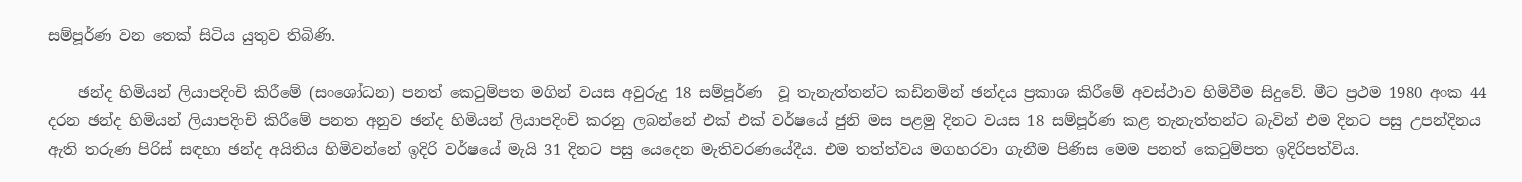සම්පූර්ණ වන තෙක් සිටිය යුතුව තිබිණි.

    ඡන්ද හිමියන් ලියාපදිංචි කිරීමේ (සංශෝධන) පනත් කෙටුම්පත මගින් වයස අවුරුදු 18 සම්පූර්ණ  වූ තැනැත්තන්ට කඩිනමින් ඡන්දය ප්‍රකාශ කිරීමේ අවස්ථාව හිමිවීම සිදුවේ. මීට ප්‍රථම 1980 අංක 44 දරන ඡන්ද හිමියන් ලියාපදිංචි කිරීමේ පනත අනුව ඡන්ද හිමියන් ලියාපදිංචි කරනු ලබන්නේ එක් එක් වර්ෂයේ ජුනි මස පළමු දිනට වයස 18 සම්පූර්ණ කළ තැනැත්තන්ට බැවින් එම දිනට පසු උපන්දිනය ඇති තරුණ පිරිස් සඳහා ඡන්ද අයිතිය හිමිවන්නේ ඉදිරි වර්ෂයේ මැයි 31 දිනට පසු යෙදෙන මැතිවරණයේදීය. එම තත්ත්වය මගහරවා ගැනීම පිණිස මෙම පනත් කෙටුම්පත ඉදිරිපත්විය.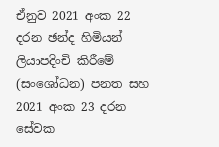ඒනුව 2021 අංක 22 දරන ඡන්ද හිමියන් ලියාපදිංචි කිරීමේ (සංශෝධන) පනත සහ 2021 අංක 23 දරන සේවක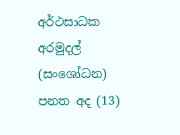අර්ථසාධක අරමුදල් (සංශෝධන)  පනත අද (13)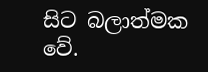සිට බලාත්මක වේ.